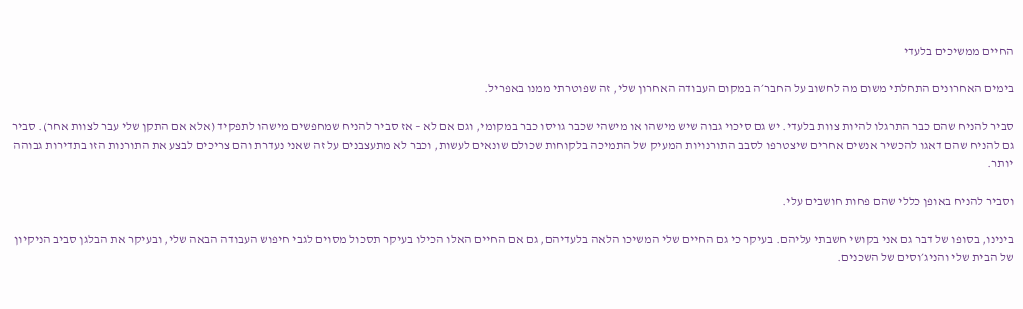החיים ממשיכים בלעדי

בימים האחרונים התחלתי משום מה לחשוב על החבר׳ה במקום העבודה האחרון שלי, זה שפוטרתי ממנו באפריל.

סביר להניח שהם כבר התרגלו להיות צוות בלעדי. יש גם סיכוי גבוה שיש מישהו או מישהי שכבר גויסו כבר במקומי, וגם אם לא – אז סביר להניח שמחפשים מישהו לתפקיד (אלא אם התקן שלי עבר לצוות אחר). סביר גם להניח שהם דאגו להכשיר אנשים אחרים שיצטרפו לסבב התורנויות המעיק של התמיכה בלקוחות שכולם שונאים לעשות, וכבר לא מתעצבנים על זה שאני נעדרת והם צריכים לבצע את התורנות הזו בתדירות גבוהה יותר.

וסביר להניח באופן כללי שהם פחות חושבים עלי.

בינינו, בסופו של דבר גם אני בקושי חשבתי עליהם. בעיקר כי גם החיים שלי המשיכו הלאה בלעדיהם, גם אם החיים האלו הכילו בעיקר תסכול מסוים לגבי חיפוש העבודה הבאה שלי, ובעיקר את הבלגן סביב הניקיון של הבית שלי והניג׳וסים של השכנים.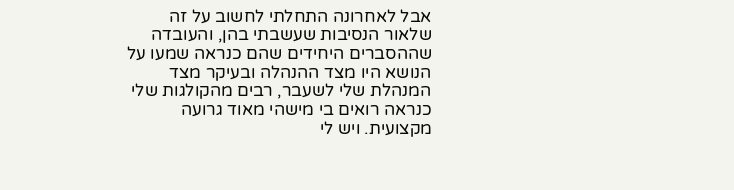אבל לאחרונה התחלתי לחשוב על זה שלאור הנסיבות שעשבתי בהן, והעובדה שההסברים היחידים שהם כנראה שמעו על הנושא היו מצד ההנהלה ובעיקר מצד המנהלת שלי לשעבר, רבים מהקולגות שלי כנראה רואים בי מישהי מאוד גרועה מקצועית. ויש לי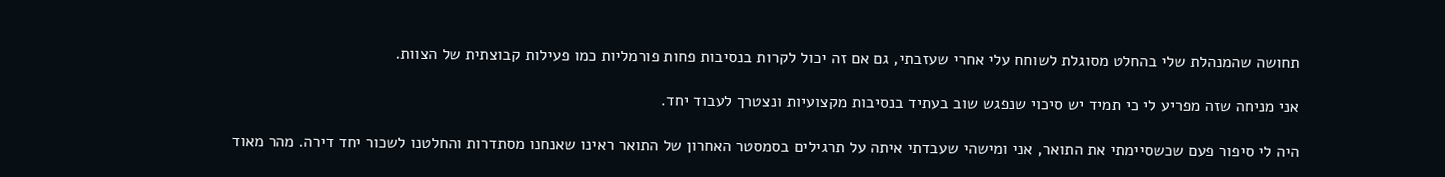תחושה שהמנהלת שלי בהחלט מסוגלת לשוחח עלי אחרי שעזבתי, גם אם זה יכול לקרות בנסיבות פחות פורמליות כמו פעילות קבוצתית של הצוות.

אני מניחה שזה מפריע לי כי תמיד יש סיכוי שנפגש שוב בעתיד בנסיבות מקצועיות ונצטרך לעבוד יחד.

היה לי סיפור פעם שכשסיימתי את התואר, אני ומישהי שעבדתי איתה על תרגילים בסמסטר האחרון של התואר ראינו שאנחנו מסתדרות והחלטנו לשכור יחד דירה. מהר מאוד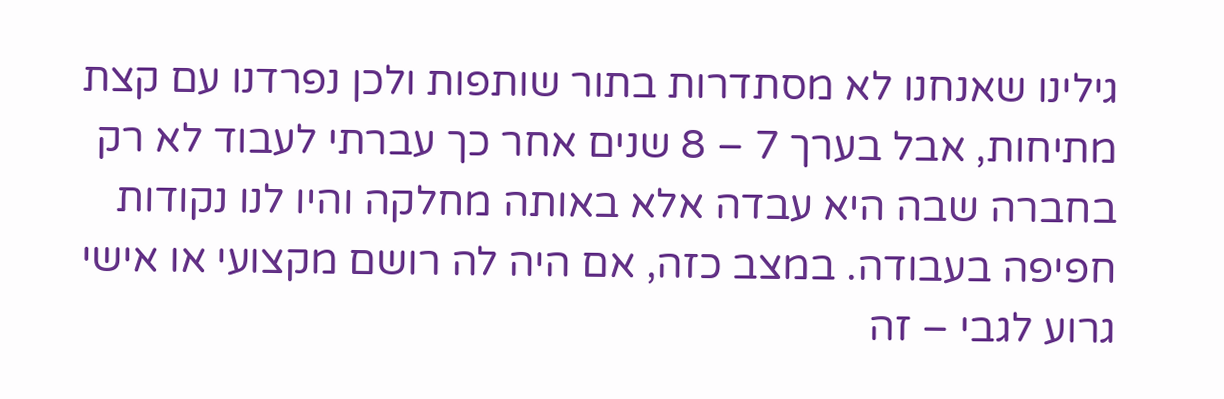גילינו שאנחנו לא מסתדרות בתור שותפות ולכן נפרדנו עם קצת מתיחות, אבל בערך 7 – 8 שנים אחר כך עברתי לעבוד לא רק בחברה שבה היא עבדה אלא באותה מחלקה והיו לנו נקודות חפיפה בעבודה. במצב כזה, אם היה לה רושם מקצועי או אישי גרוע לגבי – זה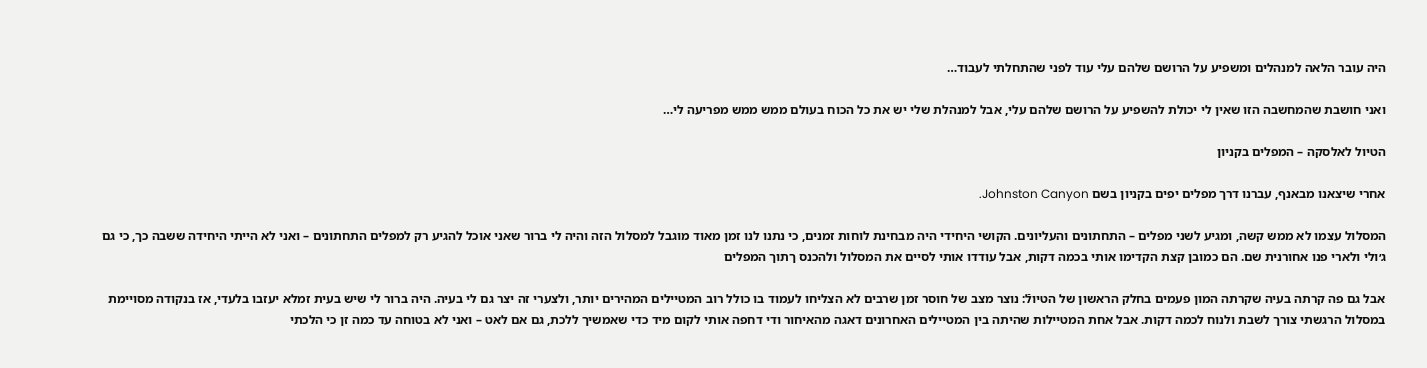היה עובר הלאה למנהלים ומשפיע על הרושם שלהם עלי עוד לפני שהתחלתי לעבוד…

ואני חושבת שהמחשבה הזו שאין לי יכולת להשפיע על הרושם שלהם עלי, אבל למנהלת שלי יש את כל הכוח בעולם ממש ממש מפריעה לי…

הטיול לאלסקה – המפלים בקניון

אחרי שיצאנו מבאנף, עברנו דרך מפלים יפים בקניון בשם Johnston Canyon.

המסלול עצמו לא ממש קשה, ומגיע לשני מפלים – התחתונים והעליונים. הקושי היחידי היה מבחינת לוחות זמנים, כי נתנו לנו זמן מאוד מוגבל למסלול הזה והיה לי ברור שאני אוכל להגיע רק למפלים התחתונים – ואני לא הייתי היחידה ששבה כך, כי גם ג׳ולי ולארי פנו אחורנית שם. הם כמובן קצת הקדימו אותי בכמה דקות, אבל עודדו אותי לסיים את המסלול ולהכנס ךתוך המפלים

אבל גם פה קרתה בעיה שקרתה המון פעמים בחלק הראשון של הטיולֿ: נוצר מצב של חוסר זמן שרבים לא הצליחו לעמוד בו כולל רוב המטיילים המהירים יותר, ולצערי זה יצר גם לי בעיה. היה ברור לי שיש בעית זמלא יעזבו בלעדי, אז בנקודה מסויימת במסלול הרגשתי צורך לשבת ולנוח לכמה דקות. אבל אחת המטיילות שהיתה בין המטיילים האחרונים דאגה מהאיחור ודי דחפה אותי לקום מיד כדי שאמשיך ללכת, גם אם לאט – ואני לא בטוחה עד כמה זן כי הלכתי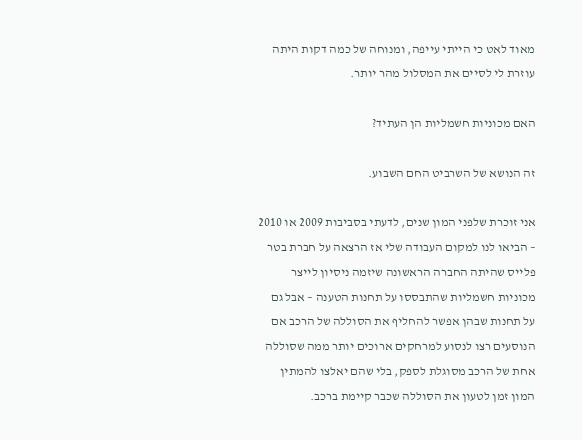מאוד לאט כי הייתי עייפה, ומנוחה של כמה דקות היתה עוזרת לי לסיים את המסלול מהר יותר.

האם מכוניות חשמליות הן העתיד?

זה הנושא של השרביט החם השבוע.

אני זוכרת שלפני המון שנים, לדעתי בסביבות 2009 או 2010 – הביאו לנו למקום העבודה שלי אז הרצאה על חברת בטר פלייס שהיתה החברה הראשונה שיזמה ניסיון לייצר מכוניות חשמליות שהתבססו על תחנות הטענה – אבל גם על תחנות שבהן אפשר להחליף את הסוללה של הרכב אם הנוסעים רצו לנסוע למרחקים ארוכים יותר ממה שסוללה אחת של הרכב מסוגלת לספק, בלי שהם יאלצו להמתין המון זמן לטעון את הסוללה שכבר קיימת ברכב.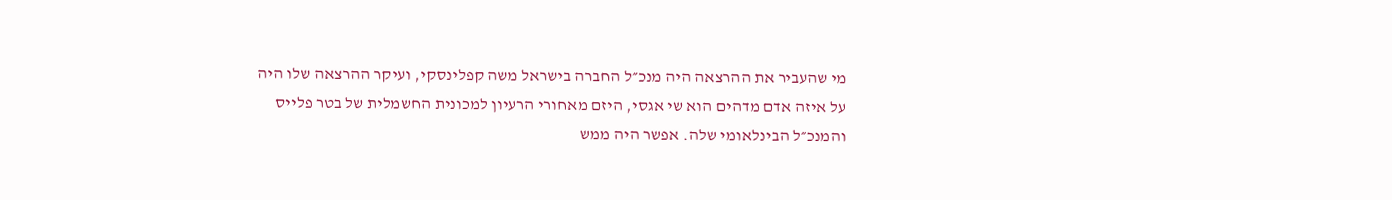מי שהעביר את ההרצאה היה מנכ״ל החברה בישראל משה קפלינסקי, ועיקר ההרצאה שלו היה על איזה אדם מדהים הוא שי אגסי, היזם מאחורי הרעיון למכונית החשמלית של בטר פלייס והמנכ״ל הבינלאומי שלה. אפשר היה ממש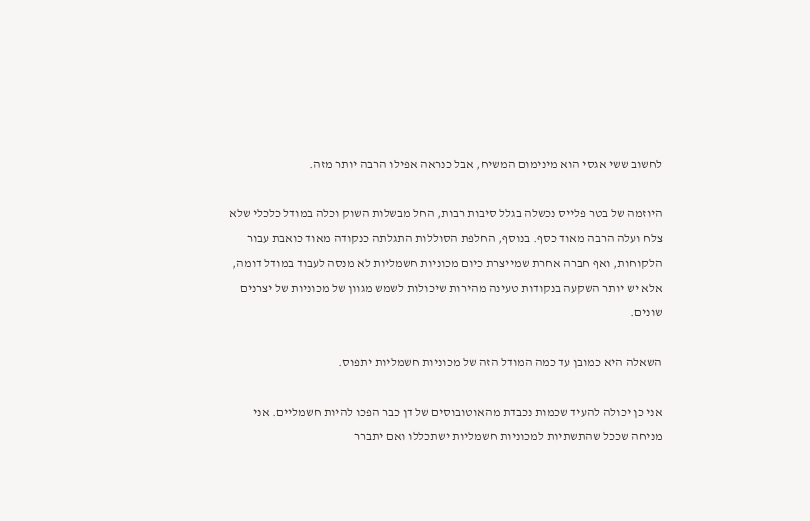לחשוב ששי אגסי הוא מינימום המשיח, אבל כנראה אפילו הרבה יותר מזה.

היוזמה של בטר פלייס נכשלה בגלל סיבות רבות, החל מבשלות השוק וכלה במודל כלכלי שלא צלח ועלה הרבה מאוד כסף. בנוסף, החלפת הסוללות התגלתה כנקודה מאוד כואבת עבור הלקוחות, ואף חברה אחרת שמייצרת כיום מכוניות חשמליות לא מנסה לעבוד במודל דומה, אלא יש יותר השקעה בנקודות טעינה מהירות שיכולות לשמש מגוון של מכוניות של יצרנים שונים.

השאלה היא כמובן עד כמה המודל הזה של מכוניות חשמליות יתפוס.

אני כן יכולה להעיד שכמות נכבדת מהאוטובוסים של דן כבר הפכו להיות חשמליים. אני מניחה שככל שהתשתיות למכוניות חשמליות ישתכללו ואם יתברר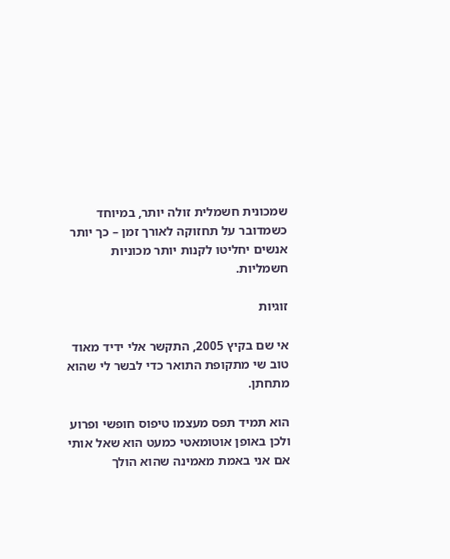שמכונית חשמלית זולה יותר, במיוחד כשמדובר על תחזוקה לאורך זמן – כך יותר אנשים יחליטו לקנות יותר מכוניות חשמליות.

זוגיות

אי שם בקיץ 2005, התקשר אלי ידיד מאוד טוב שי מתקופת התואר כדי לבשר לי שהוא מתחתן.

הוא תמיד תפס מעצמו טיפוס חופשי ופרוע ולכן באופן אוטומאטי כמעט הוא שאל אותי אם אני באמת מאמינה שהוא הולך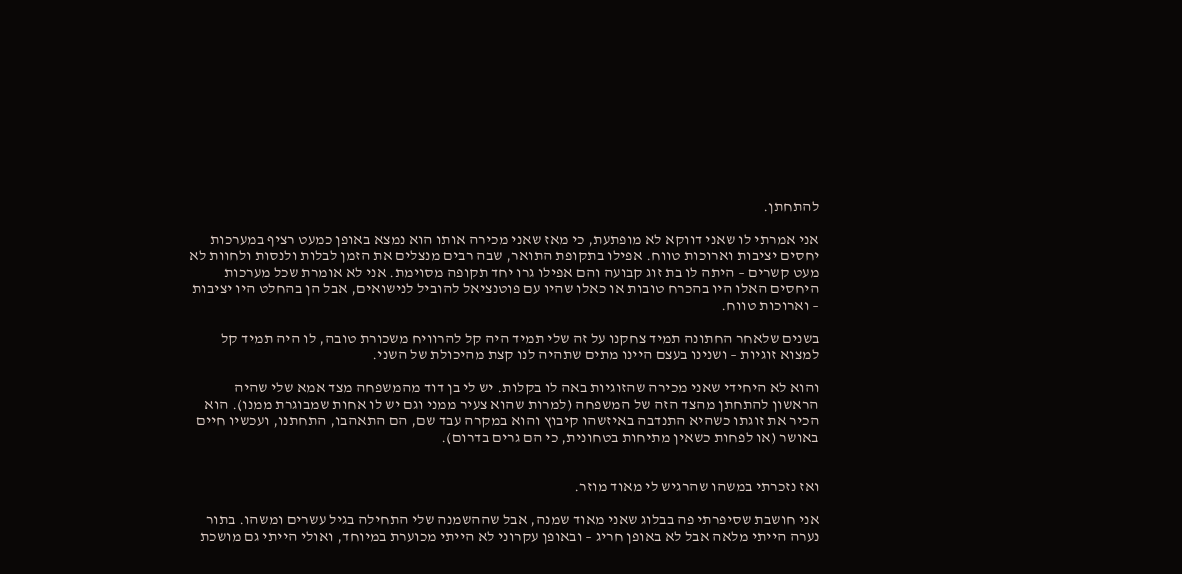להתחתן.

אני אמרתי לו שאני דווקא לא מופתעת, כי מאז שאני מכירה אותו הוא נמצא באופן כמעט רציף במערכות יחסים יציבות וארוכות טווח. אפילו בתקופת התואר, שבה רבים מנצלים את הזמן לבלות ולנסות ולחוות לא מעט קשרים – היתה לו בת זוג קבועה והם אפילו גרו יחד תקופה מסוימת. אני לא אומרת שכל מערכות היחסים האלו היו בהכרח טובות או כאלו שהיו עם פוטנציאל להוביל לנישואים, אבל הן בהחלט היו יציבות – וארוכות טווח.

בשנים שלאחר החתונה תמיד צחקנו על זה שלי תמיד היה קל להרוויח משכורת טובה, לו היה תמיד קל למצוא זוגיות – ושנינו בעצם היינו מתים שתהיה לנו קצת מהיכולת של השני.

והוא לא היחידי שאני מכירה שהזוגיות באה לו בקלות. יש לי בן דוד מהמשפחה מצד אמא שלי שהיה הראשון להתחתן מהצד הזה של המשפחה (למרות שהוא צעיר ממני וגם יש לו אחות שמבוגרת ממנו). הוא הכיר את זוגתו כשהיא התנדבה באיזשהו קיבוץ והוא במקרה עבד שם, הם התאהבו, התחתנו, ועכשיו חיים באושר (או לפחות כשאין מתיחות בטחונית, כי הם גרים בדרום).


ואז נזכרתי במשהו שהרגיש לי מאוד מוזר.

אני חושבת שסיפרתי פה בבלוג שאני מאוד שמנה, אבל שההשמנה שלי התחילה בגיל עשרים ומשהו. בתור נערה הייתי מלאה אבל לא באופן חריג – ובאופן עקרוני לא הייתי מכוערת במיוחד, ואולי הייתי גם מושכת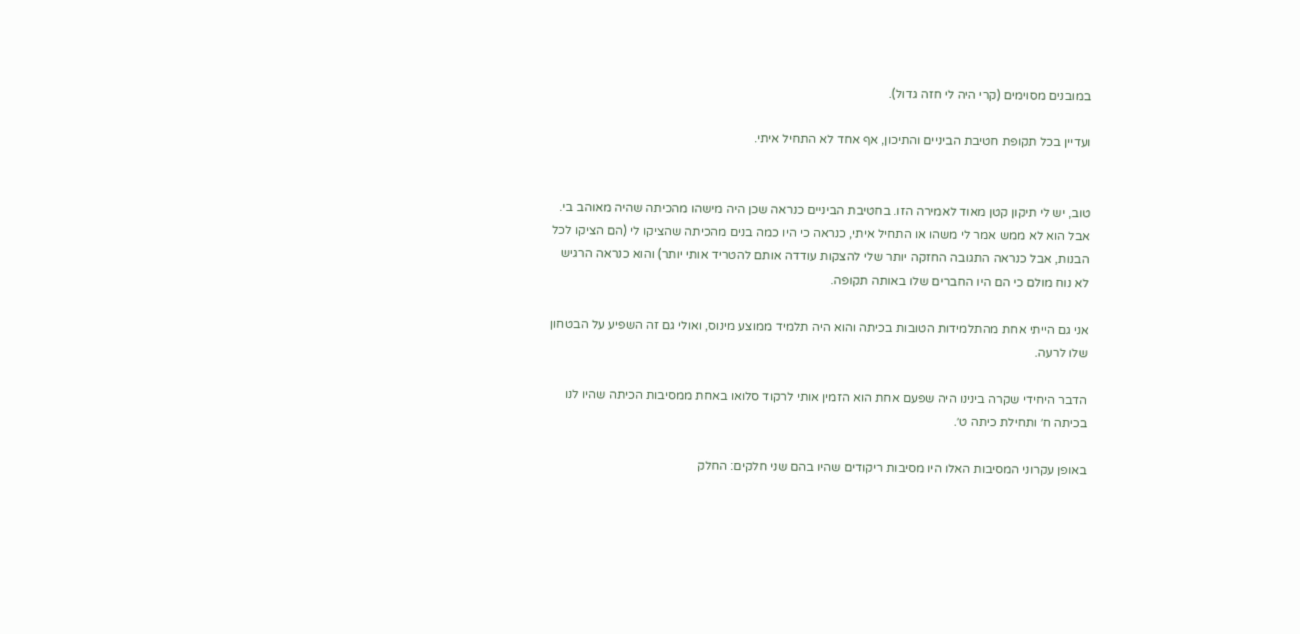במובנים מסוימים (קרי היה לי חזה גדול).

ועדיין בכל תקופת חטיבת הביניים והתיכון, אף אחד לא התחיל איתי.


טוב, יש לי תיקון קטן מאוד לאמירה הזו. בחטיבת הביניים כנראה שכן היה מישהו מהכיתה שהיה מאוהב בי. אבל הוא לא ממש אמר לי משהו או התחיל איתי, כנראה כי היו כמה בנים מהכיתה שהציקו לי (הם הציקו לכל הבנות, אבל כנראה התגובה החזקה יותר שלי להצקות עודדה אותם להטריד אותי יותר) והוא כנראה הרגיש לא נוח מולם כי הם היו החברים שלו באותה תקופה.

אני גם הייתי אחת מהתלמידות הטובות בכיתה והוא היה תלמיד ממוצע מינוס, ואולי גם זה השפיע על הבטחון שלו לרעה.

הדבר היחידי שקרה בינינו היה שפעם אחת הוא הזמין אותי לרקוד סלואו באחת ממסיבות הכיתה שהיו לנו בכיתה ח׳ ותחילת כיתה ט׳.

באופן עקרוני המסיבות האלו היו מסיבות ריקודים שהיו בהם שני חלקים: החלק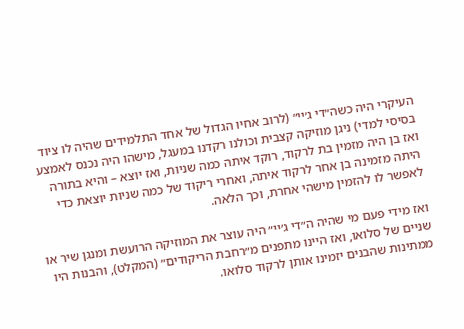העיקרי היה כשה״די ג׳יי״ (לרוב אחיו הגדול של אחד התלמידים שהיה לו ציוד בסיסי למדי) ניגן מוזיקה קצבית וכולנו רקדנו במעגל, מישהו היה נכנס לאמצע ואז בן היה מזמין בת לרקוד, רוקד איתה כמה שניות, ואז יוצא – והיא בתורה היתה מזמינה בן אחר לרקוד איתה, ואחרי ריקוד של כמה שניות יוצאת כדי לאפשר לו להזמין מישהי אחרת, וכך הלאה.

ואז מידי פעם מי שהיה ה״די ג׳יי״ היה עוצר את המוזיקה הרועשת ומנגן שיר או שניים של סלואו, ואז היינו מתפנים מ״רחבת הריקודים״ (המקלט), והבנות היו ממתינות שהבנים יזמינו אותן לרקוד סלואו.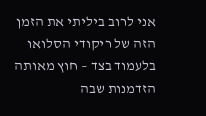אני לרוב ביליתי את הזמן הזה של ריקודי הסלואו בלעמוד בצד – חוץ מאותה הזדמנות שבה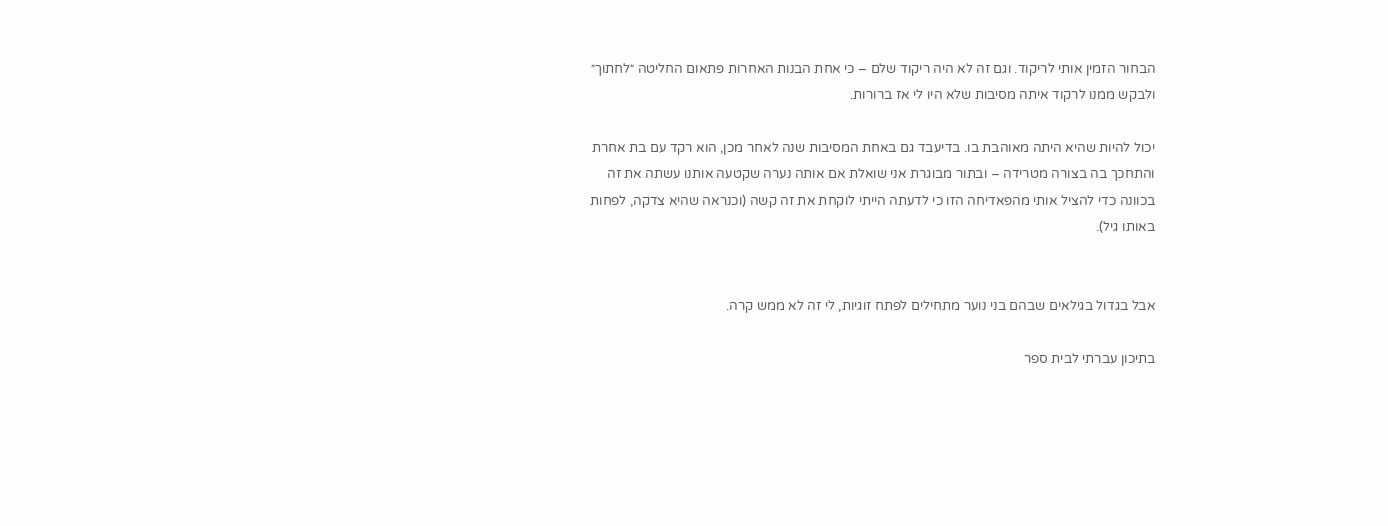הבחור הזמין אותי לריקוד. וגם זה לא היה ריקוד שלם – כי אחת הבנות האחרות פתאום החליטה ״לחתוך״ ולבקש ממנו לרקוד איתה מסיבות שלא היו לי אז ברורות.

יכול להיות שהיא היתה מאוהבת בו. בדיעבד גם באחת המסיבות שנה לאחר מכן, הוא רקד עם בת אחרת והתחכך בה בצורה מטרידה – ובתור מבוגרת אני שואלת אם אותה נערה שקטעה אותנו עשתה את זה בכוונה כדי להציל אותי מהפאדיחה הזו כי לדעתה הייתי לוקחת את זה קשה (וכנראה שהיא צדקה, לפחות באותו גיל).


אבל בגדול בגילאים שבהם בני נוער מתחילים לפתח זוגיות, לי זה לא ממש קרה.

בתיכון עברתי לבית ספר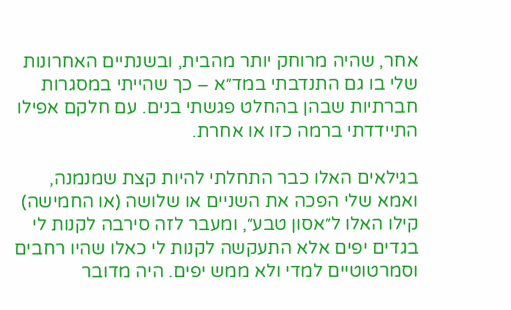אחר, שהיה מרוחק יותר מהבית, ובשנתיים האחרונות שלי בו גם התנדבתי במד״א – כך שהייתי במסגרות חברתיות שבהן בהחלט פגשתי בנים. עם חלקם אפילו התיידדתי ברמה כזו או אחרת.

בגילאים האלו כבר התחלתי להיות קצת שמנמנה, ואמא שלי הפכה את השניים או שלושה (או החמישה) קילו האלו ל״אסון טבע״, ומעבר לזה סירבה לקנות לי בגדים יפים אלא התעקשה לקנות לי כאלו שהיו רחבים וסמרטוטיים למדי ולא ממש יפים. היה מדובר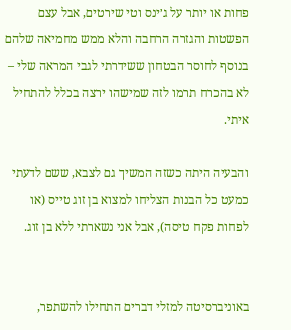פחות או יותר על ג׳ינס וטי שירטים, אבל עצם הפשטות והגזרה הרחבה והלא ממש מחמיאה שלהם בנוסף לחוסר הבטחון ששידרתי לגבי המראה שלי – לא בהכרח תרמו לזה שמישהו ירצה בכלל להתחיל איתי.

והבעיה היתה כשזה המשיך גם לצבא, ששם לדעתי כמעט כל הבנות הצליחו למצוא בן זוג טייס (או לפחות פקח טיסה), אבל אני נשארתי ללא בן זוג.


באוניברסיטה למזלי דברים התחילו להשתפר,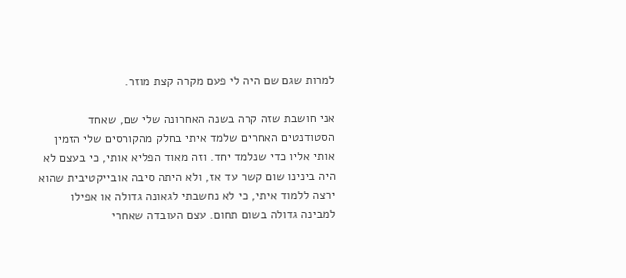למרות שגם שם היה לי פעם מקרה קצת מוזר.

אני חושבת שזה קרה בשנה האחרונה שלי שם, שאחד הסטודנטים האחרים שלמד איתי בחלק מהקורסים שלי הזמין אותי אליו כדי שנלמד יחד. וזה מאוד הפליא אותי, כי בעצם לא היה בינינו שום קשר עד אז, ולא היתה סיבה אובייקטיבית שהוא ירצה ללמוד איתי, כי לא נחשבתי לגאונה גדולה או אפילו למבינה גדולה בשום תחום. עצם העובדה שאחרי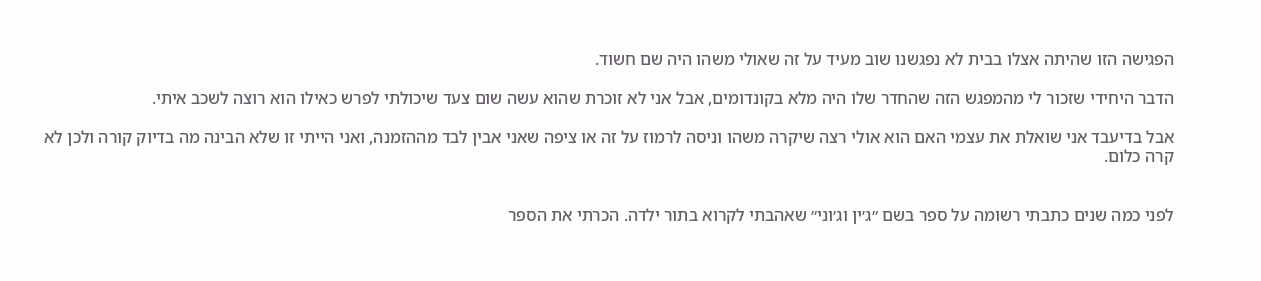הפגישה הזו שהיתה אצלו בבית לא נפגשנו שוב מעיד על זה שאולי משהו היה שם חשוד.

הדבר היחידי שזכור לי מהמפגש הזה שהחדר שלו היה מלא בקונדומים, אבל אני לא זוכרת שהוא עשה שום צעד שיכולתי לפרש כאילו הוא רוצה לשכב איתי.

אבל בדיעבד אני שואלת את עצמי האם הוא אולי רצה שיקרה משהו וניסה לרמוז על זה או ציפה שאני אבין לבד מההזמנה, ואני הייתי זו שלא הבינה מה בדיוק קורה ולכן לא קרה כלום.


לפני כמה שנים כתבתי רשומה על ספר בשם ״ג׳ין וג׳וני״ שאהבתי לקרוא בתור ילדה. הכרתי את הספר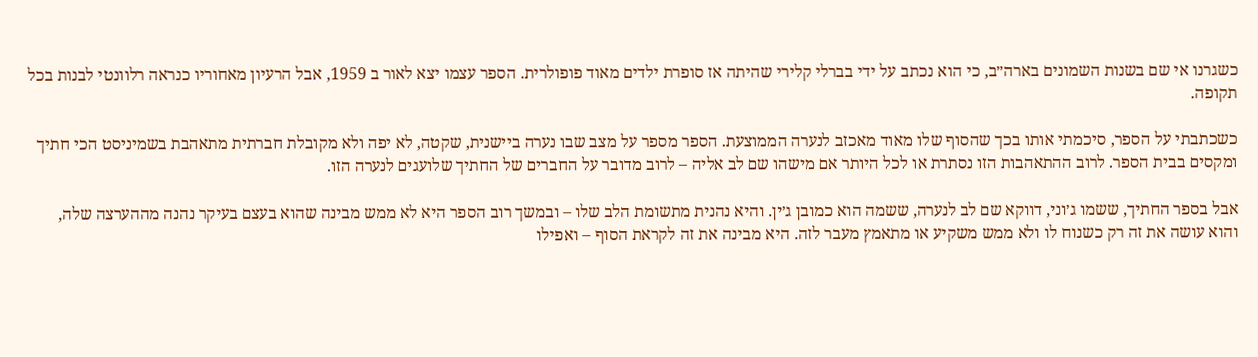כשגרנו אי שם בשנות השמונים בארה״ב, כי הוא נכתב על ידי בברלי קלירי שהיתה אז סופרת ילדים מאוד פופולרית. הספר עצמו יצא לאור ב 1959, אבל הרעיון מאחוריו כנראה רלוונטי לבנות בכל תקופה.

כשכתבתי על הספר, סיכמתי אותו בכך שהסוף שלו מאוד מאכזב לנערה הממוצעת. הספר מספר על מצב שבו נערה ביישנית, שקטה, לא יפה ולא מקובלת חברתית מתאהבת בשמיניסט הכי חתיך ומקסים בבית הספר. לרוב ההתאהבות הזו נסתרת או לכל היותר אם מישהו שם לב אליה – לרוב מדובר על החברים של החתיך שלועגים לנערה הזו.

אבל בספר החתיך, ששמו ג׳וני, דווקא שם לב לנערה, ששמה הוא כמובן ג׳ין. והיא נהנית מתשומת הלב שלו – ובמשך רוב הספר היא לא ממש מבינה שהוא בעצם בעיקר נהנה מההערצה שלה, והוא עושה את זה רק כשנוח לו ולא ממש משקיע או מתאמץ מעבר לזה. היא מבינה את זה לקראת הסוף – ואפילו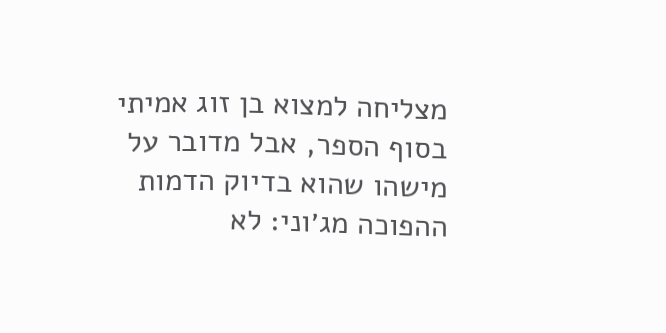מצליחה למצוא בן זוג אמיתי בסוף הספר, אבל מדובר על מישהו שהוא בדיוק הדמות ההפוכה מג׳וני: לא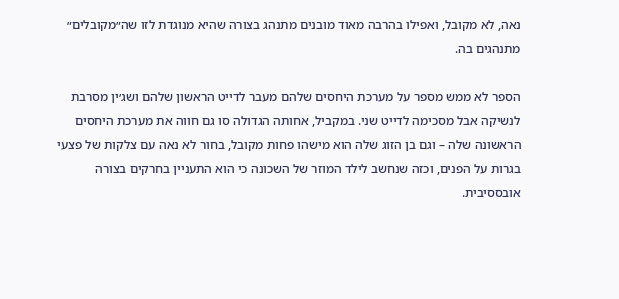נאה, לא מקובל, ואפילו בהרבה מאוד מובנים מתנהג בצורה שהיא מנוגדת לזו שה״מקובלים״ מתנהגים בה.

הספר לא ממש מספר על מערכת היחסים שלהם מעבר לדייט הראשון שלהם ושג׳ין מסרבת לנשיקה אבל מסכימה לדייט שני. במקביל, אחותה הגדולה סו גם חווה את מערכת היחסים הראשונה שלה – וגם בן הזוג שלה הוא מישהו פחות מקובל, בחור לא נאה עם צלקות של פצעי בגרות על הפנים, וכזה שנחשב לילד המוזר של השכונה כי הוא התעניין בחרקים בצורה אובססיבית.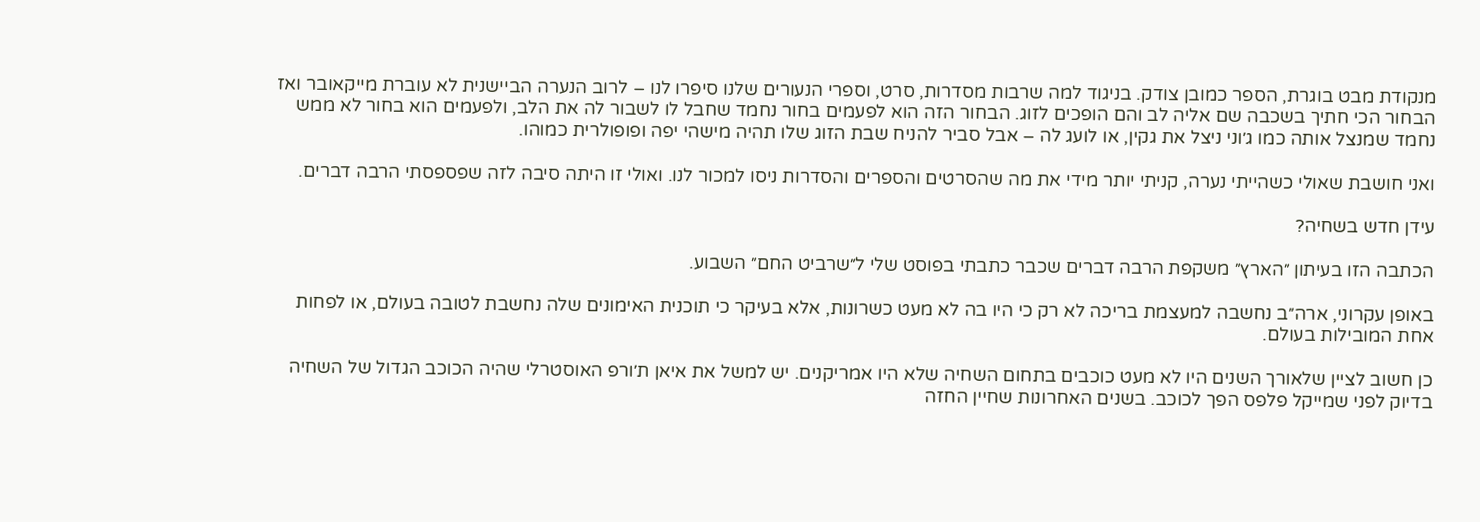מנקודת מבט בוגרת, הספר כמובן צודק. בניגוד למה שרבות מסדרות, סרט, וספרי הנעורים שלנו סיפרו לנו – לרוב הנערה הביישנית לא עוברת מייקאובר ואז הבחור הכי חתיך בשכבה שם אליה לב והם הופכים לזוג. הבחור הזה הוא לפעמים בחור נחמד שחבל לו לשבור לה את הלב, ולפעמים הוא בחור לא ממש נחמד שמנצל אותה כמו ג׳וני ניצל את גקין, או לועג לה – אבל סביר להניח שבת הזוג שלו תהיה מישהי יפה ופופולרית כמוהו.

ואני חושבת שאולי כשהייתי נערה, קניתי יותר מידי את מה שהסרטים והספרים והסדרות ניסו למכור לנו. ואולי זו היתה סיבה לזה שפספסתי הרבה דברים.

עידן חדש בשחיה?

הכתבה הזו בעיתון ״הארץ״ משקפת הרבה דברים שכבר כתבתי בפוסט שלי ל״שרביט החם״ השבוע.

באופן עקרוני, ארה״ב נחשבה למעצמת בריכה לא רק כי היו בה לא מעט כשרונות, אלא בעיקר כי תוכנית האימונים שלה נחשבת לטובה בעולם, או לפחות אחת המובילות בעולם.

כן חשוב לציין שלאורך השנים היו לא מעט כוכבים בתחום השחיה שלא היו אמריקנים. יש למשל את איאן ת׳ורפ האוסטרלי שהיה הכוכב הגדול של השחיה בדיוק לפני שמייקל פלפס הפך לכוכב. בשנים האחרונות שחיין החזה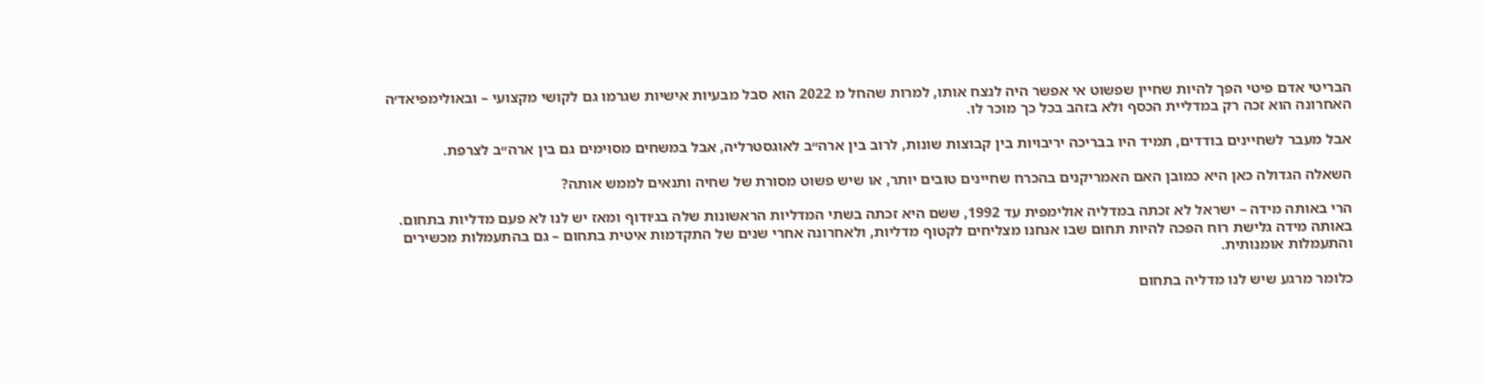הבריטי אדם פיטי הפך להיות שחיין שפשוט אי אפשר היה לנצח אותו, למרות שהחל מ 2022 הוא סבל מבעיות אישיות שגרמו גם לקושי מקצועי – ובאולימפיאד׳ה האחרונה הוא זכה רק במדליית הכסף ולא בזהב בכל כך מוכר לו.

אבל מעבר לשחיינים בודדים, תמיד היו בבריכה יריבויות בין קבוצות שונות, לרוב בין ארה״ב לאוגסטרליה, אבל במשחים מסוימים גם בין ארה״ב לצרפת.

השאלה הגדולה כאן היא כמובן האם האמריקנים בהכרח שחיינים טובים יותר, או שיש פשוט מסורת של שחיה ותנאים לממש אותה?

הרי באותה מידה – ישראל לא זכתה במדליה אולימפית עד 1992, ששם היא זכתה בשתי המדליות הראשונות שלה בג׳ודוף ומאז יש לנו לא פעם מדליות בתחום. באותה מידה גלישת רוח הפכה להיות תחום שבו אנחנו מצליחים לקטוף מדליות, ולאחרונה אחרי שנים של התקדמות איטית בתחום – גם בהתעמלות מכשירים והתעמלות אומנותית.

כלומר מרגע שיש לנו מדליה בתחום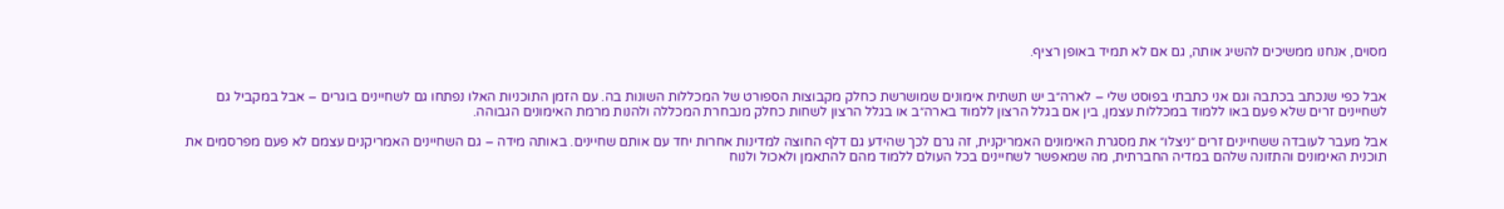מסוים, אנחנו ממשיכים להשיג אותה, גם אם לא תמיד באופן רציף.


אבל כפי שנכתב בכתבה וגם אני כתבתי בפוסט שלי – לארה״ב יש תשתית אימונים שמושרשת כחלק מקבוצות הספורט של המכללות השונות בה. עם הזמן התוכניות האלו נפתחו גם לשחיינים בוגרים – אבל במקביל גם לשחיינים זרים שלא פעם באו ללמוד במכללות עצמן, בין אם בגלל הרצון ללמוד בארה״ב או בגלל הרצון לשחות כחלק מנבחרת המכללה ולהנות מרמת האימונים הגבוהה.

אבל מעבר לעובדה ששחיינים זרים ״ניצלו״ את מסגרת האימונים האמריקנית, זה גרם לכך שהידע גם דלף החוצה למדינות אחרות יחד עם אותם שחיינים. באותה מידה – גם השחיינים האמריקנים עצמם לא פעם מפרסמים את תוכנית האימונים והתזונה שלהם במדיה החברתית, מה שמאפשר לשחיינים בכל העולם ללמוד מהם להתאמן ולאכול ולנוח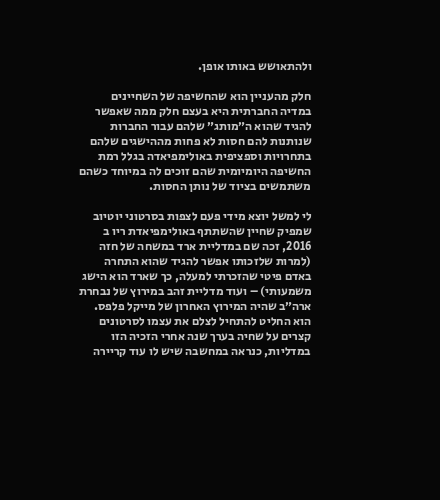ולהתאושש באותו אופן.

חלק מהעניין הוא שהחשיפה של השחיינים במדיה החברתית היא בעצם חלק ממה שאפשר להגיד שהוא ה״מותג״ שלהם עבור החברות שנותנות להם חסות לא פחות מההישגים שלהם בתחרויות וספציפית באולימפיאדה בגלל רמת החשיפה היומיומית שהם זוכים לה במיוחד כשהם משתמשים בציוד של נותן החסות.

לי למשל יוצא מידי פעם לצפות בסרטוני יוטיוב שמפיק שחיין שהשתתף באולימפיאדת ריו ב 2016, זכה שם במדליית ארד במשחה של חזה (למרות שלזכותו אפשר להגיד שהוא התחרה באדם פיטי שהזכרתי למעלה, כך שארד הוא הישג משמעותי) – ועוד מדליית זהב במירוץ של נבחרת ארה״ב שהיה המירוץ האחרון של מייקל פלפס. הוא החליט להתחיל לצלם את עצמו לסרטונים קצרים על שחיה בערך שנה אחרי הזכיה הזו במדליות, כנראה במחשבה שיש לו עוד קריירה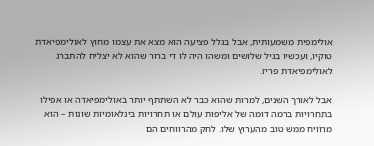אולימפית משמעותית, אבל בגלל פציעה הוא מצא את עצמו מחוץ לאולימפיאדת טוקיו, ועכשיו בגיל שלושים ומשהו היה לו די ברור שהוא לא יצליח להתברג לאולימפיאדת פריז.

אבל לאורך השנים, למרות שהוא כבר לא השתתף יותר באולימפיאדה או אפילו בתחרויות ברמה דומה של אליפות עולם או תחרויות בינלאומיות שונות – הוא מרוויח ממש טוב מהערוץ שלו. לחק מהרווחים הם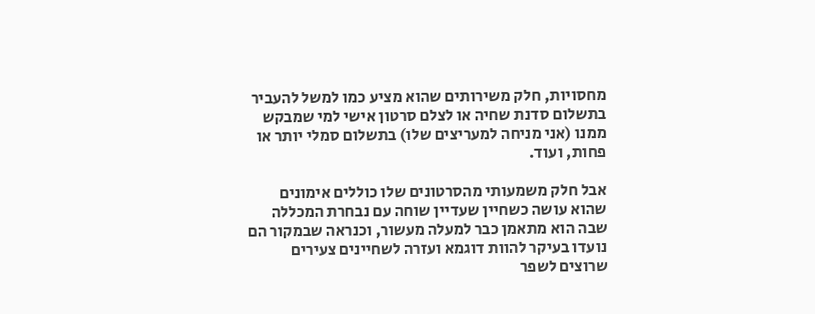מחסויות, חלק משירותים שהוא מציע כמו למשל להעביר בתשלום סדנת שחיה או לצלם סרטון אישי למי שמבקש ממנו (אני מניחה למעריצים שלו) בתשלום סמלי יותר או פחות, ועוד.

אבל חלק משמעותי מהסרטונים שלו כוללים אימונים שהוא עושה כשחיין שעדיין שוחה עם נבחרת המכללה שבה הוא מתאמן כבר למעלה מעשור, וכנראה שבמקור הם נועדו בעיקר להוות דוגמא ועזרה לשחיינים צעירים שרוצים לשפר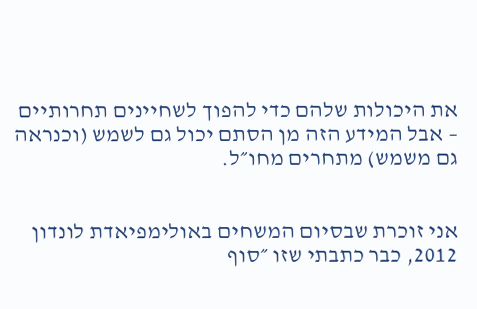את היכולות שלהם כדי להפוך לשחיינים תחרותיים – אבל המידע הזה מן הסתם יכול גם לשמש (וכנראה גם משמש) מתחרים מחו״ל.


אני זוכרת שבסיום המשחים באולימפיאדת לונדון 2012, כבר כתבתי שזו ״סוף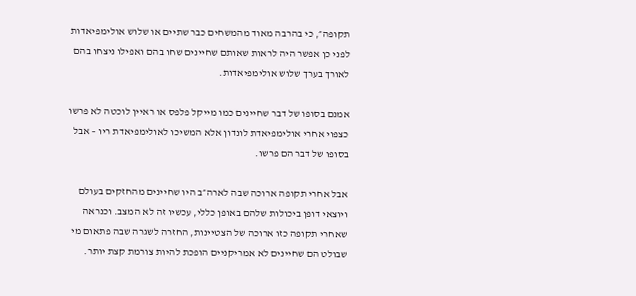תקופה״, כי בהרבה מאוד מהמשחים כבר שתיים או שלוש אולימפיאדות לפני כן אפשר היה לראות שאותם שחיינים שחו בהם ואפילו ניצחו בהם לאורך בערך שלוש אולימפיאדות.

אמנם בסופו של דבר שחיינים כמו מייקל פלפס או ראיין לוכטה לא פרשו כצפוי אחרי אולימפיאדת לונדון אלא המשיכו לאולימפיאדת ריו – אבל בסופו של דבר הם פרשו.

אבל אחרי תקופה ארוכה שבה לארה״ב היו שחיינים מהחזקים בעולם ויוצאי דופן ביכולות שלהם באופן כללי, עכשיו זה לא המצב. וכנראה שאחרי תקופה כזו ארוכה של הצטיינות, החזרה לשגרה שבה פתאום מי שבולט הם שחיינים לא אמריקניים הופכת להיות צורמת קצת יותר.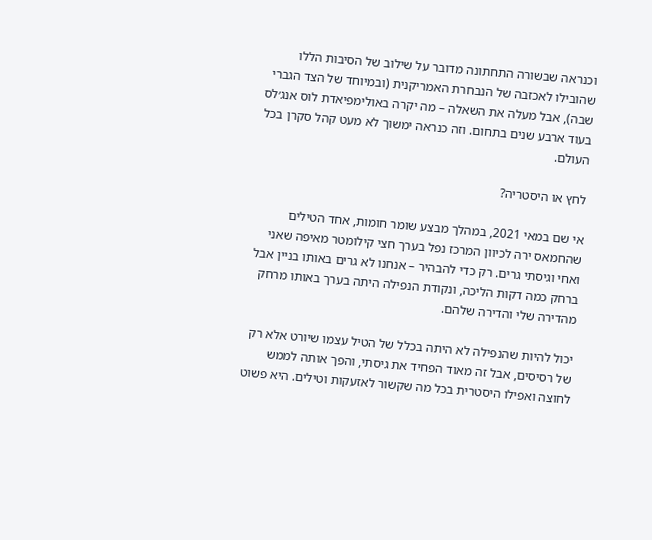וכנראה שבשורה התחתונה מדובר על שילוב של הסיבות הללו שהובילו לאכזבה של הנבחרת האמריקנית (ובמיוחד של הצד הגברי שבה), אבל מעלה את השאלה – מה יקרה באולימפיאדת לוס אנג׳לס בעוד ארבע שנים בתחום. וזה כנראה ימשוך לא מעט קהל סקרן בכל העולם.

לחץ או היסטריה?

אי שם במאי 2021, במהלך מבצע שומר חומות, אחד הטילים שהחמאס ירה לכיוון המרכז נפל בערך חצי קילומטר מאיפה שאני ואחי וגיסתי גרים. רק כדי להבהיר – אנחנו לא גרים באותו בניין אבל ברחק כמה דקות הליכה, ונקודת הנפילה היתה בערך באותו מרחק מהדירה שלי והדירה שלהם.

יכול להיות שהנפילה לא היתה בכלל של הטיל עצמו שיורט אלא רק של רסיסים, אבל זה מאוד הפחיד את גיסתי, והפך אותה לממש לחוצה ואפילו היסטרית בכל מה שקשור לאזעקות וטילים. היא פשוט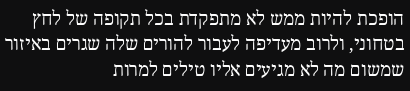הופכת להיות ממש לא מתפקדת בכל תקופה של לחץ בטחוני, ולרוב מעדיפה לעבור להורים שלה שגרים באיזור שמשום מה לא מגיעים אליו טילים למרות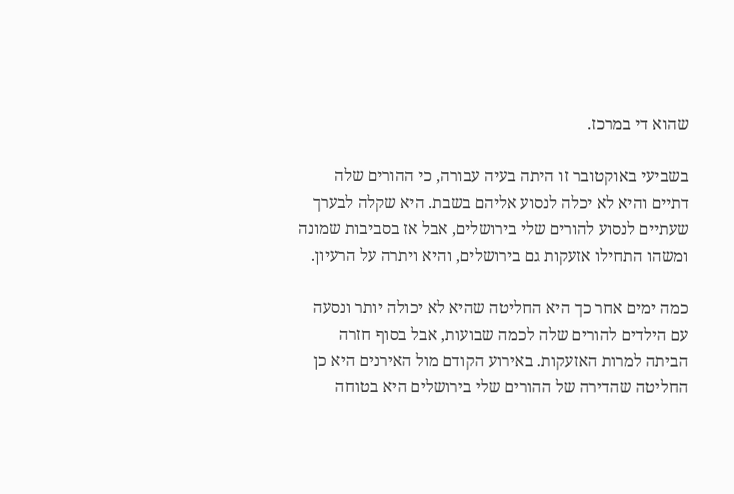שהוא די במרכז.

בשביעי באוקטובר זו היתה בעיה עבורה, כי ההורים שלה דתיים והיא לא יכלה לנסוע אליהם בשבת. היא שקלה לבערך שעתיים לנסוע להורים שלי בירושלים, אבל אז בסביבות שמונה ומשהו התחילו אזעקות גם בירושלים, והיא ויתרה על הרעיון.

כמה ימים אחר כך היא החליטה שהיא לא יכולה יותר ונסעה עם הילדים להורים שלה לכמה שבועות, אבל בסוף חזרה הביתה למרות האזעקות. באירוע הקודם מול האירנים היא כן החליטה שהדירה של ההורים שלי בירושלים היא בטוחה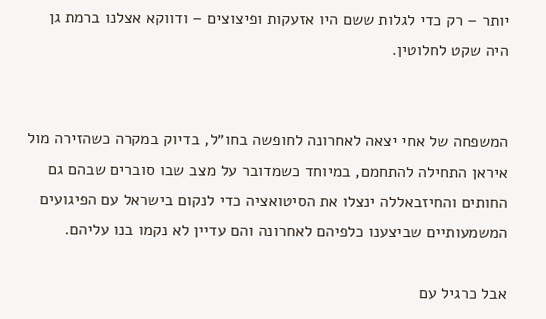יותר – רק כדי לגלות ששם היו אזעקות ופיצוצים – ודווקא אצלנו ברמת גן היה שקט לחלוטין.


המשפחה של אחי יצאה לאחרונה לחופשה בחו״ל, בדיוק במקרה כשהזירה מול איראן התחילה להתחמם, במיוחד כשמדובר על מצב שבו סוברים שבהם גם החותים והחיזבאללה ינצלו את הסיטואציה כדי לנקום בישראל עם הפיגועים המשמעותיים שביצענו כלפיהם לאחרונה והם עדיין לא נקמו בנו עליהם.

אבל כרגיל עם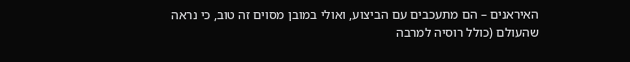האיראנים – הם מתעכבים עם הביצוע, ואולי במובן מסוים זה טוב, כי נראה שהעולם (כולל רוסיה למרבה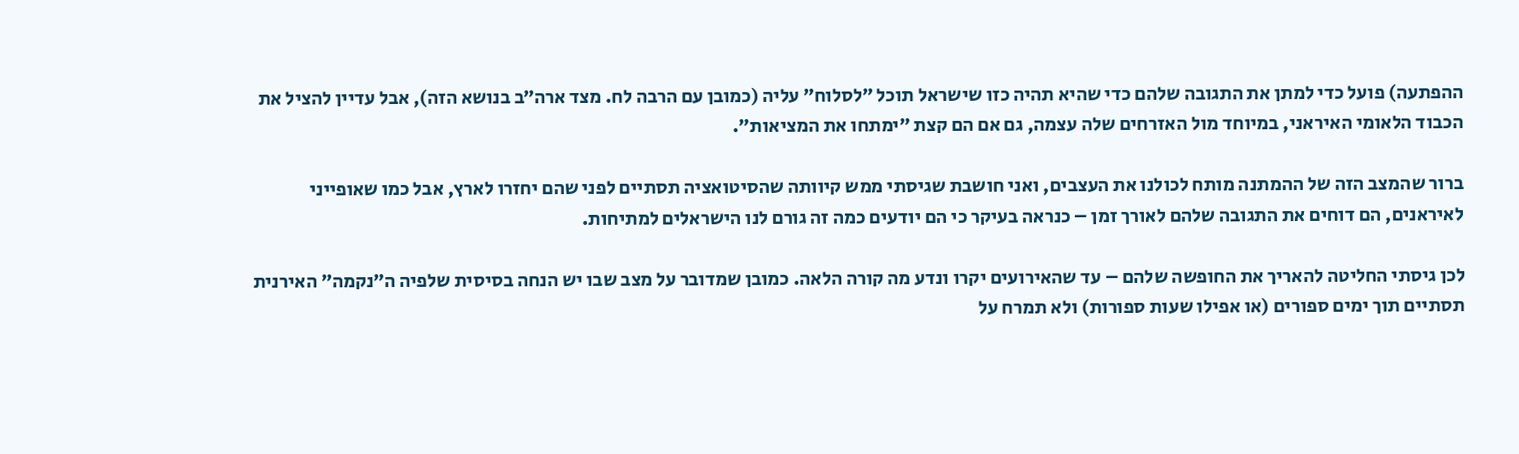ההפתעה) פועל כדי למתן את התגובה שלהם כדי שהיא תהיה כזו שישראל תוכל ״לסלוח״ עליה (כמובן עם הרבה לח. מצד ארה״ב בנושא הזה), אבל עדיין להציל את הכבוד הלאומי האיראני, במיוחד מול האזרחים שלה עצמה, גם אם הם קצת ״ימתחו את המציאות״.

ברור שהמצב הזה של ההמתנה מותח לכולנו את העצבים, ואני חושבת שגיסתי ממש קיוותה שהסיטואציה תסתיים לפני שהם יחזרו לארץ, אבל כמו שאופייני לאיראנים, הם דוחים את התגובה שלהם לאורך זמן – כנראה בעיקר כי הם יודעים כמה זה גורם לנו הישראלים למתיחות.

לכן גיסתי החליטה להאריך את החופשה שלהם – עד שהאירועים יקרו ונדע מה קורה הלאה. כמובן שמדובר על מצב שבו יש הנחה בסיסית שלפיה ה״נקמה״ האירנית תסתיים תוך ימים ספורים (או אפילו שעות ספורות) ולא תמרח על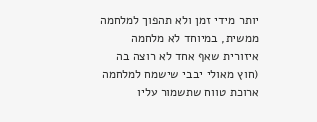יותר מידי זמן ולא תהפוך למלחמה ממשית, במיוחד לא מלחמה איזורית שאף אחד לא רוצה בה (חוץ מאולי יבבי שישמח למלחמה ארוכת טווח שתשמור עליו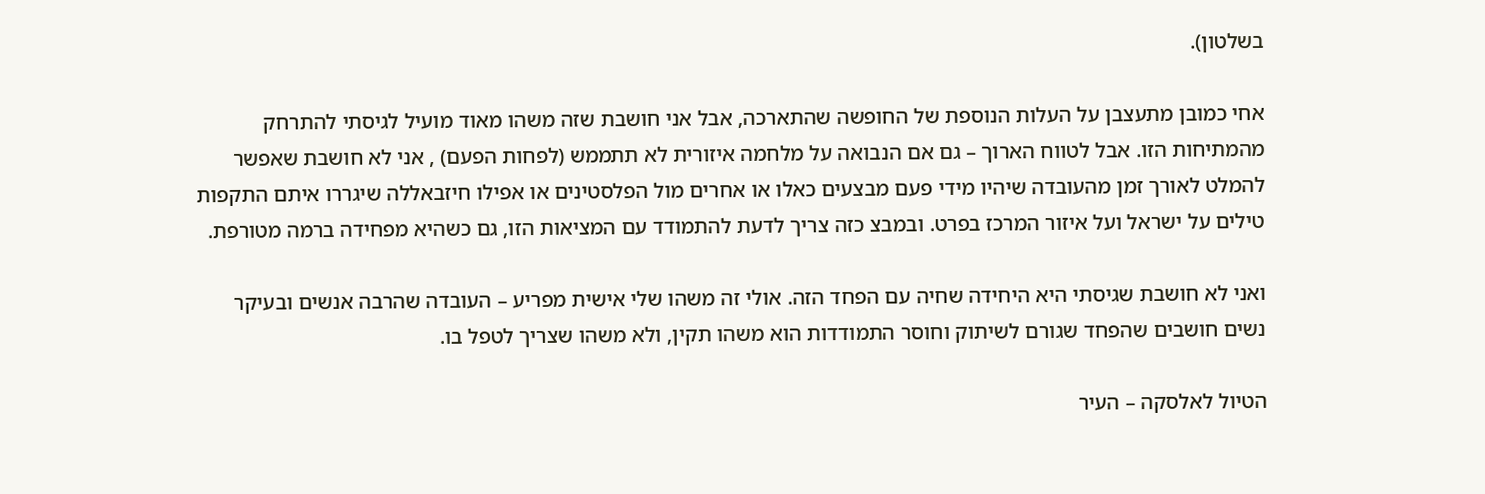בשלטון).

אחי כמובן מתעצבן על העלות הנוספת של החופשה שהתארכה, אבל אני חושבת שזה משהו מאוד מועיל לגיסתי להתרחק מהמתיחות הזו. אבל לטווח הארוך – גם אם הנבואה על מלחמה איזורית לא תתממש (לפחות הפעם) , אני לא חושבת שאפשר להמלט לאורך זמן מהעובדה שיהיו מידי פעם מבצעים כאלו או אחרים מול הפלסטינים או אפילו חיזבאללה שיגררו איתם התקפות טילים על ישראל ועל איזור המרכז בפרט. ובמבצ כזה צריך לדעת להתמודד עם המציאות הזו, גם כשהיא מפחידה ברמה מטורפת.

ואני לא חושבת שגיסתי היא היחידה שחיה עם הפחד הזה. אולי זה משהו שלי אישית מפריע – העובדה שהרבה אנשים ובעיקר נשים חושבים שהפחד שגורם לשיתוק וחוסר התמודדות הוא משהו תקין, ולא משהו שצריך לטפל בו.

הטיול לאלסקה – העיר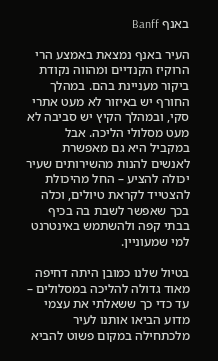באנף Banff

העיר באנף נמצאת באמצע הרי הרוקיז הקנדיים ומהווה נקודת ביקור מעניינת בהם. במהלך החורף יש באיזור לא מעט אתרי סקי, ובמהלך הקיץ יש סביבה לא מעט מסלולי הליכה. אבל במקביל היא גם מאפשרת לאנשים להנות מהשירותים שעיר יכולה להציע – החל מהיכולת להצטייד לקראת טיולים, וכלה בכך שאפשר לשבת בה בכיף בבתי קפה ולהשתמש באינטרנט למי שמעוניין.

בטיול שלנו כמובן היתה דחיפה מאוד גדולה להליכה במסלולים – עד כדי כך ששאלתי את עצמי מדוע הביאו אותנו לעיר מלכתחילה במקום פשוט להביא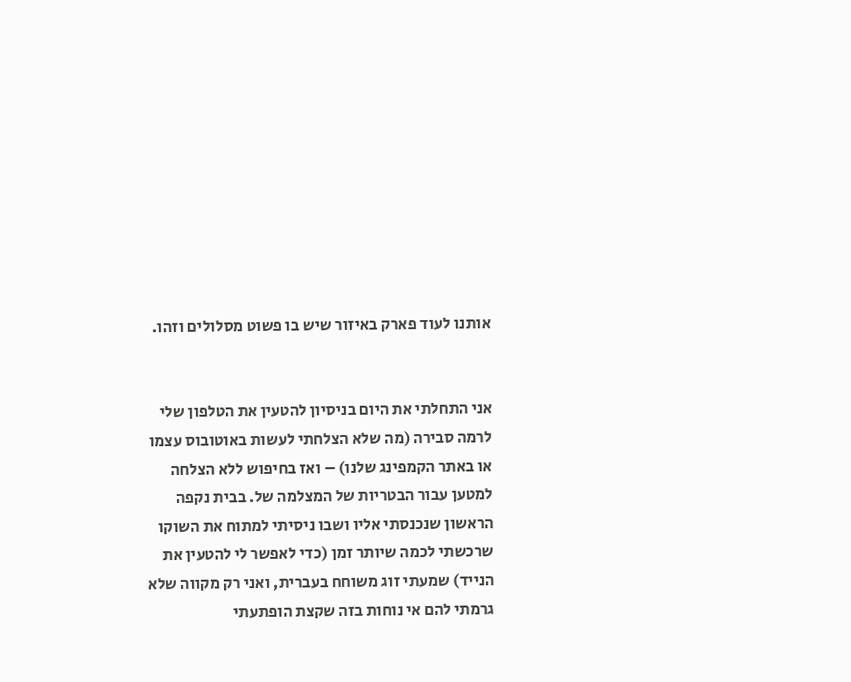אותנו לעוד פארק באיזור שיש בו פשוט מסלולים וזהו.


אני התחלתי את היום בניסיון להטעין את הטלפון שלי לרמה סבירה (מה שלא הצלחתי לעשות באוטובוס עצמו או באתר הקמפינג שלנו) – ואז בחיפוש ללא הצלחה למטען עבור הבטריות של המצלמה של. בבית נקפה הראשון שנכנסתי אליו ושבו ניסיתי למתוח את השוקו שרכשתי לכמה שיותר זמן (כדי לאפשר לי להטעין את הנייד) שמעתי זוג משוחח בעברית, ואני רק מקווה שלא גרמתי להם אי נוחות בזה שקצת הופתעתי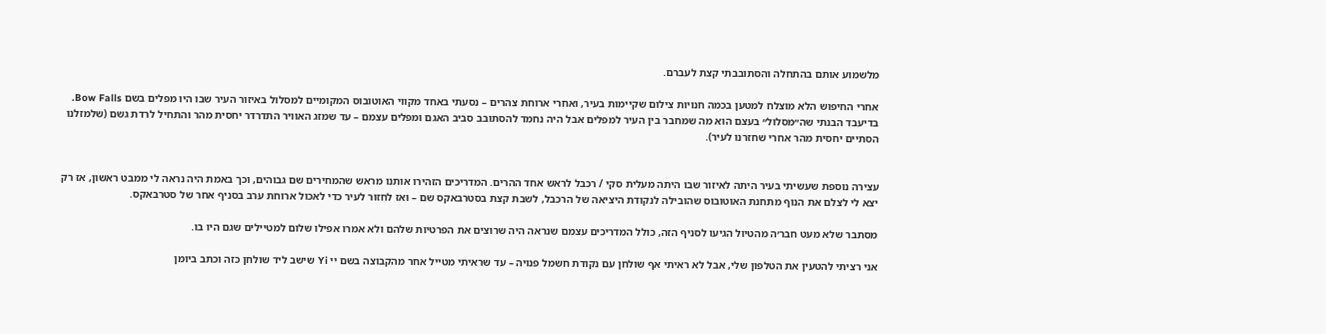מלשמוע אותם בהתחלה והסתובבתי קצת לעברם.

אחרי החיפוש הלא מוצלח למטען בכמה חנויות צילום שקיימות בעיר, ואחרי ארוחת צהרים – נסעתי באחד מקווי האוטובוס המקומיים למסלול באיזור העיר שבו היו מפלים בשם Bow Falls. בדיעבד הבנתי שה״מסלול״ בעצם הוא מה שמחבר בין העיר למפלים אבל היה נחמד להסתובב סביב האגם ומפלים עצמם – עד שמזג האוויר התדרדר יחסית מהר והתחיל לרדת גשם (שלמזלנו הסתיים יחסית מהר אחרי שחזרנו לעיר).


עצירה נוספת שעשיתי בעיר היתה לאיזור שבו היתה מעלית סקי / רכבל לראש אחד ההרים. המדריכים הזהירו אותנו מראש שהמחירים שם גבוהים, וכך באמת היה נראה לי ממבט ראשון, אז רק יצא לי לצלם את הנוף מתחנת האוטובוס שהובילה לנקודת היציאה של הרכבל, לשבת קצת בסטרבאקס שם – ואז לחזור לעיר כדי לאכול ארוחת ערב בסניף אחר של סטרבאקס.

מסתבר שלא מעט חבר׳ה מהטיול הגיעו לסניף הזה, כולל המדריכים עצמם שנראה היה שרוצים את הפרטיות שלהם ולא אמרו אפילו שלום למטיילים שגם היו בו.

אני רציתי להטעין את הטלפון שלי, אבל לא ראיתי אף שולחן עם נקודת חשמל פנויה – עד שראיתי מטייל אחר מהקבוצה בשם יי Yi שישב ליד שולחן כזה וכתב ביומן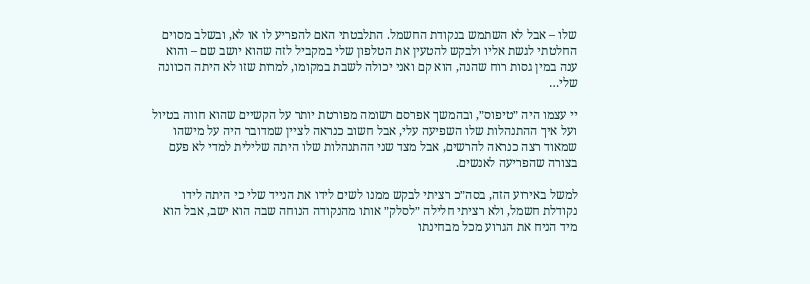שלו – אבל לא השתמש בנקודת החשמל. התלבטתי האם להפריע לו או לא, ובשלב מסוים החלטתי לגשת אליו ולבקש להטעין את הטלפון שלי במקביל לזה שהוא יושב שם – והוא ענה במין גסות רוח שהנה, הוא קם ואני יכולה לשבת במקומו, למרות שזו לא היתה הכוונה שלי…

יי עצמו היה ״טיפוס״, ובהמשך אפרסם רשומה מפורטת יותר על הקשיים שהוא חווה בטיול ועל איך ההתנהלות שלו השפיעה עלי, אבל חשוב כנראה לציין שמדובר היה על מישהו שמאוד רצה כנראה להרשים, אבל מצד שני ההתנהלות שלו היתה שלילית למדי לא פעם בצורה שהפריעה לאנשים.

למשל באירוע הזה, בסה״כ רציתי לבקש ממנו לשים לידו את הנייד שלי כי היתה לידו נקודלת חשמל, ולא רציתי חלילה ״לסלק״ אותו מהנקודה הנוחה שבה הוא ישב, אבל הוא מיד הניח את הגרוע מכל מבחינתו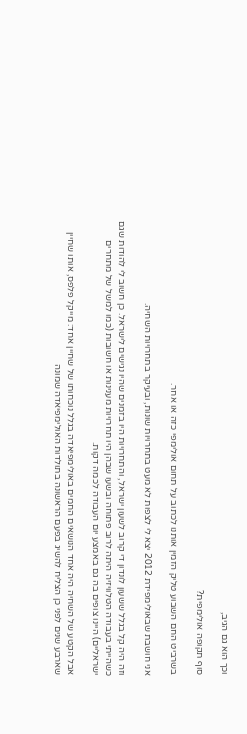וכך הוא גם הגיב,

סוף תקופה אולימפית?

בשרביט החם השבוע טליק הזמין אותנו לכתוב על תחום אולימפי כזה או אחר.

אני חושבת שבאולימפידת 2012 יצא לי לצפות לא מעט בתחרויות שונות, ובעיקר בתחרויות השחיה.

וזה היה קל בגלל ששעון לונדון די קרוב לשעון ישראל, והתחרויות היו בזמנים שהיו נגישים לישראל. כן חשוב לי להודות שגם כשהייתי בעבודה הטלוויזיה היתה לרוב פתוחה ובשעו שבהן היו תחרויות מענינות או חשובות (כמו למשל של מתחרים ישראליים) היינו צופים בה גם באמצע יום העבודה לכמה דקות.

אבל הקטע של השחיה היה אחד הנושאים החמים באולימפיאדה בגלל נוכחותו של שחיין אחד: מייקל פלפס, אותו שחיין שארבע שנים לפני כן הצליח להשיג בפעם הראשונה בתולדות האולימפיאדה שמונה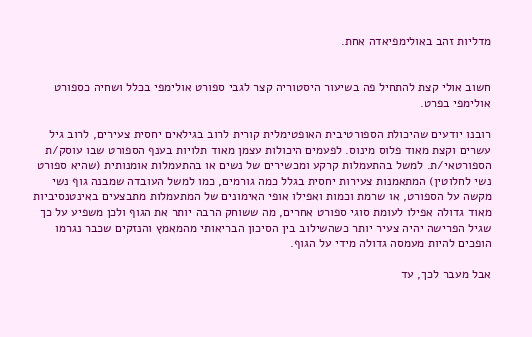מדליות זהב באולימפיאדה אחת.


חשוב אולי קצת להתחיל פה בשיעור היסטוריה קצר לגבי ספורט אולימפי בכלל ושחיה כספורט אולימפי בפרט.

רובנו יודעים שהיכולת הספורטיבית האופטימלית קורית לרוב בגילאים יחסית צעירים, לרוב גיל עשרים וקצת מאוד פלוס מינוס. לפעמים היכולות עצמן מאוד תלויות בענף הספורט שבו עוסק/ת הספורטאי/ת. למשל בהתעמלות קרקע ומכשירים של נשים או בהתעמלות אומנותית (שהיא ספורט נשי לחלוטין) המתאמנות צעירות יחסית בגלל כמה גורמים, כמו למשל העובדה שמבנה גוף נשי מקשה על הספורט, או שרמת וכמות ואפילו אופי האימונים של המתעמלות מתבצעים באינטנסיביות מאוד גדולה אפילו לעומת סוגי ספורט אחרים, מה ששוחק הרבה יותר את הגוף ולכן משפיע על כך שגיל הפרישה יהיה צעיר יותר כשהשילוב בין הסיכון הבריאותי מהמאמץ והנזקים שכבר נגרמו הופכים להיות מעמסה גדולה מידי על הגוף.

אבל מעבר לכך, עד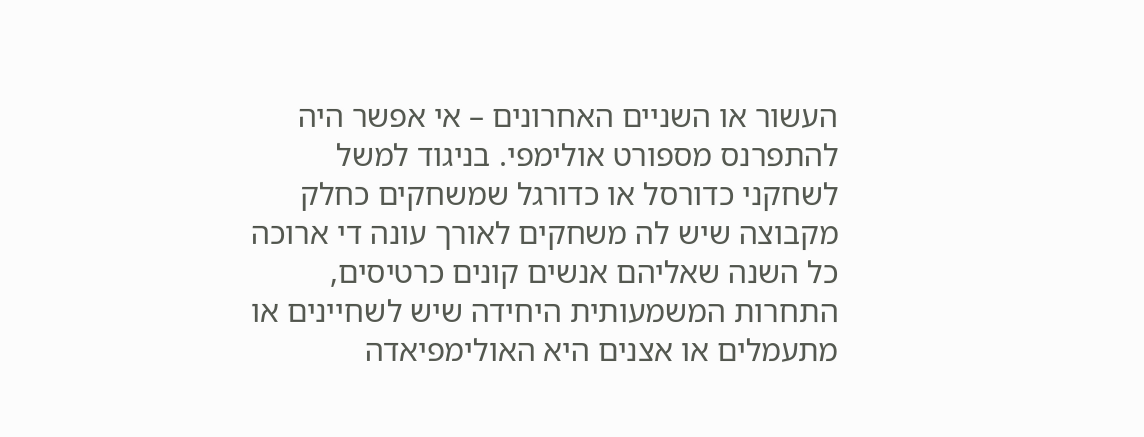העשור או השניים האחרונים – אי אפשר היה להתפרנס מספורט אולימפי. בניגוד למשל לשחקני כדורסל או כדורגל שמשחקים כחלק מקבוצה שיש לה משחקים לאורך עונה די ארוכה כל השנה שאליהם אנשים קונים כרטיסים, התחרות המשמעותית היחידה שיש לשחיינים או מתעמלים או אצנים היא האולימפיאדה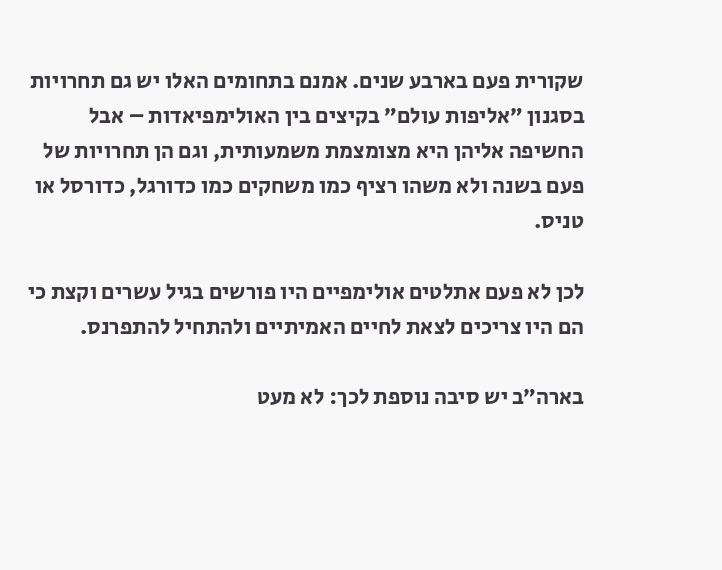שקורית פעם בארבע שנים. אמנם בתחומים האלו יש גם תחרויות בסגנון ״אליפות עולם״ בקיצים בין האולימפיאדות – אבל החשיפה אליהן היא מצומצמת משמעותית, וגם הן תחרויות של פעם בשנה ולא משהו רציף כמו משחקים כמו כדורגל, כדורסל או טניס.

לכן לא פעם אתלטים אולימפיים היו פורשים בגיל עשרים וקצת כי הם היו צריכים לצאת לחיים האמיתיים ולהתחיל להתפרנס.

בארה״ב יש סיבה נוספת לכך: לא מעט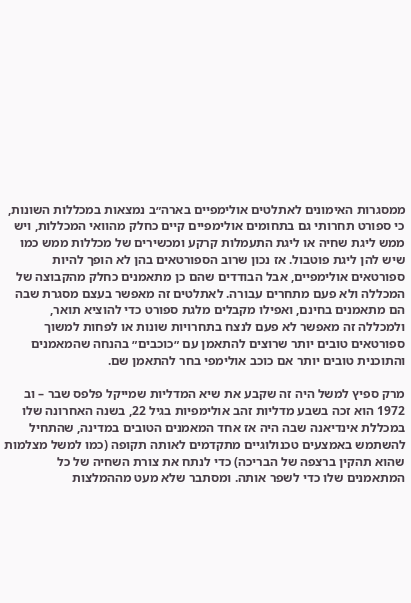ממסגרות האימונים לאתלטים אולימפיים בארה״ב נמצאות במכללות השונות, כי ספורט תחרותי גם בתחומים אולימפיים קיים כחלק מהוואי המכללות, ויש ממש ליגת שחיה או ליגת התעמלות קרקע ומכשירים של מכללות ממש כמו שיש להן ליגת פוטבול. אז נכון שרוב הספורטאים בהן לא הופך להיות ספורטאים אולימפיים, אבל הבודדים שהם כן מתאמנים כחלק מהקבוצה של המכללה ולא פעם מתחרים עבורה. לאתלטים זה מאפשר בעצם מסגרת שבה הם מתאמנים בחינם, ואפילו מקבלים מלגת ספורט כדי להוציא תואר, ולמכללה זה מאפשר לא פעם לנצח בתחרויות שונות או לפחות למשוך ספורטאים טובים יותר שרוצים להתאמן עם ״כוכבים״ בהנחה שהמאמנים והתוכנית טובים יותר אם כוכב אולימפי בחר להתאמן שם.

מרק ספיץ למשל היה זה שקבע את שיא המדליות שמייקל פלפס שבר – וב 1972 הוא זכה בשבע מדליות זהב אולימפיות בגיל 22, בשנה האחרונה שלו במכללת אינדיאנה שבה היה אז אחד המאמנים הטובים במדינה, שהתחיל להשתמש באמצעים טכנולוגיים מתקדמים לאותה תקופה (כמו למשל מצלמות שהוא תהקין ברצפה של הבריכה) כדי לנתח את צורת השחיה של כל המתאמנים שלו כדי לשפר אותה. ומסתבר שלא מעט מההמלצות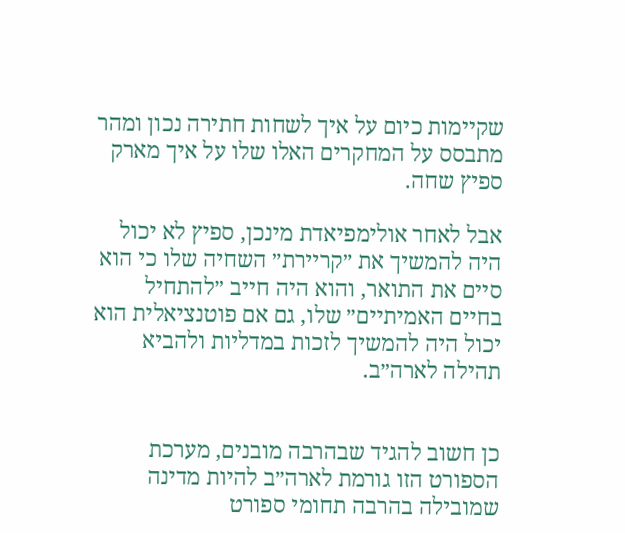שקיימות כיום על איך לשחות חתירה נכון ומהר מתבסס על המחקרים האלו שלו על איך מארק ספיץ שחה.

אבל לאחר אולימפיאדת מינכן, ספיץ לא יכול היה להמשיך את ״קריירת״ השחיה שלו כי הוא סיים את התואר, והוא היה חייב ״להתחיל בחיים האמיתיים״ שלו, גם אם פוטנציאלית הוא יכול היה להמשיך לזכות במדליות ולהביא תהילה לארה״ב.


כן חשוב להגיד שבהרבה מובנים, מערכת הספורט הזו גורמת לארה״ב להיות מדינה שמובילה בהרבה תחומי ספורט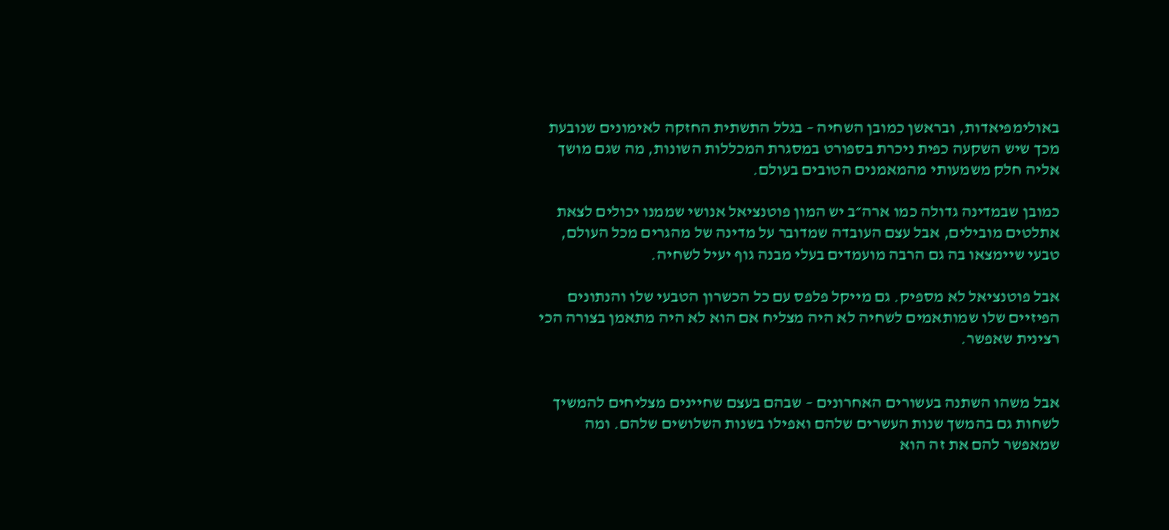באולימפיאדות, ובראשן כמובן השחיה – בגלל התשתית החזקה לאימונים שנובעת מכך שיש השקעה כפית ניכרת בספורט במסגרת המכללות השונות, מה שגם מושך אליה חלק משמעותי מהמאמנים הטובים בעולם.

כמובן שבמדינה גדולה כמו ארה״ב יש המון פוטנציאל אנושי שממנו יכולים לצאת אתלטים מובילים, אבל עצם העובדה שמדובר על מדינה של מהגרים מכל העולם, טבעי שיימצאו בה גם הרבה מועמדים בעלי מבנה גוף יעיל לשחיה.

אבל פוטנציאל לא מספיק. גם מייקל פלפס עם כל הכשרון הטבעי שלו והנתונים הפיזיים שלו שמותאמים לשחיה לא היה מצליח אם הוא לא היה מתאמן בצורה הכי רצינית שאפשר.


אבל משהו השתנה בעשורים האחרונים – שבהם בעצם שחיינים מצליחים להמשיך לשחות גם בהמשך שנות העשרים שלהם ואפילו בשנות השלושים שלהם. ומה שמאפשר להם את זה הוא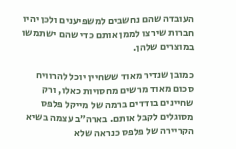העובדה שהם נחשבים למשפיענים ולכן יהיו חברות שירצו לממן אותם כדי שהם ישתמשו במוצרים שלהן.

כמובן שנדיר מאוד ששחיין יוכל להרוויח סכום מאוד מרשים מחסויות כאלו, ורק שחיינים בודדים ברמה של מייקל פלפס מסוגלים לקבל אותם. בארה״ב עצמה בשיא הקריירה של פלפס כנראה שלא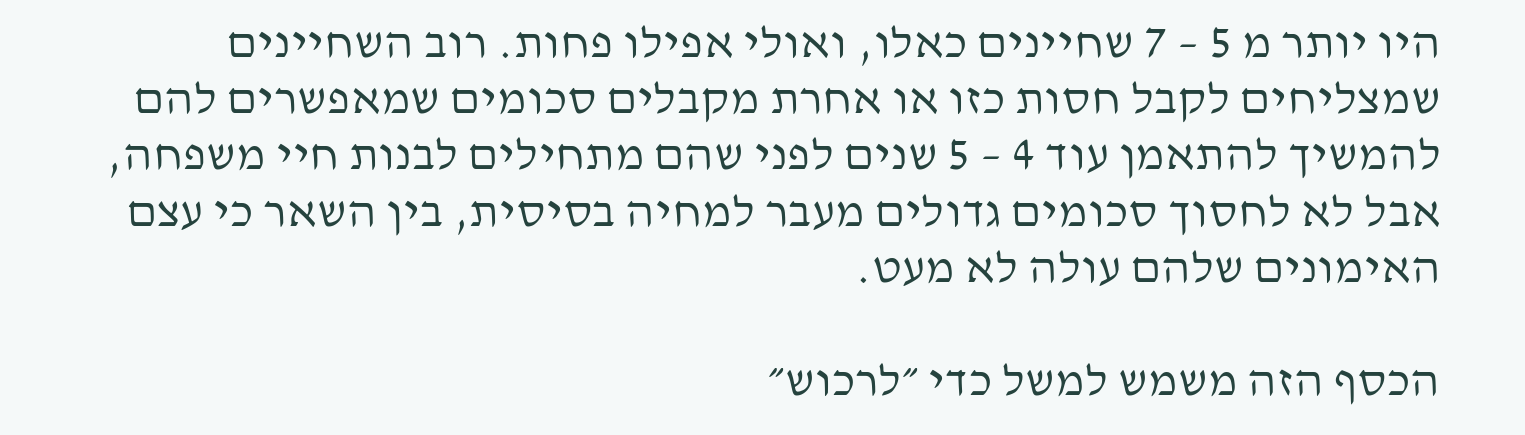היו יותר מ 5 – 7 שחיינים כאלו, ואולי אפילו פחות. רוב השחיינים שמצליחים לקבל חסות כזו או אחרת מקבלים סכומים שמאפשרים להם להמשיך להתאמן עוד 4 – 5 שנים לפני שהם מתחילים לבנות חיי משפחה, אבל לא לחסוך סכומים גדולים מעבר למחיה בסיסית, בין השאר כי עצם האימונים שלהם עולה לא מעט.

הכסף הזה משמש למשל כדי ״לרכוש״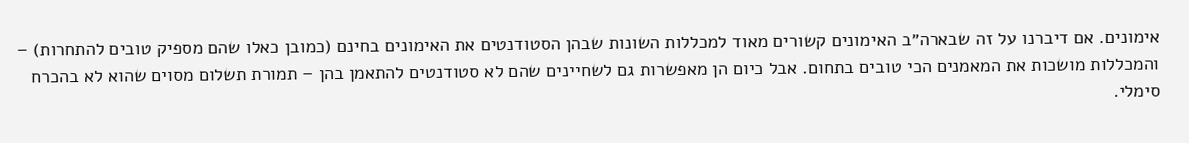אימונים. אם דיברנו על זה שבארה״ב האימונים קשורים מאוד למכללות השונות שבהן הסטודנטים את האימונים בחינם (כמובן כאלו שהם מספיק טובים להתחרות) – והמכללות מושכות את המאמנים הכי טובים בתחום. אבל כיום הן מאפשרות גם לשחיינים שהם לא סטודנטים להתאמן בהן – תמורת תשלום מסוים שהוא לא בהכרח סימלי.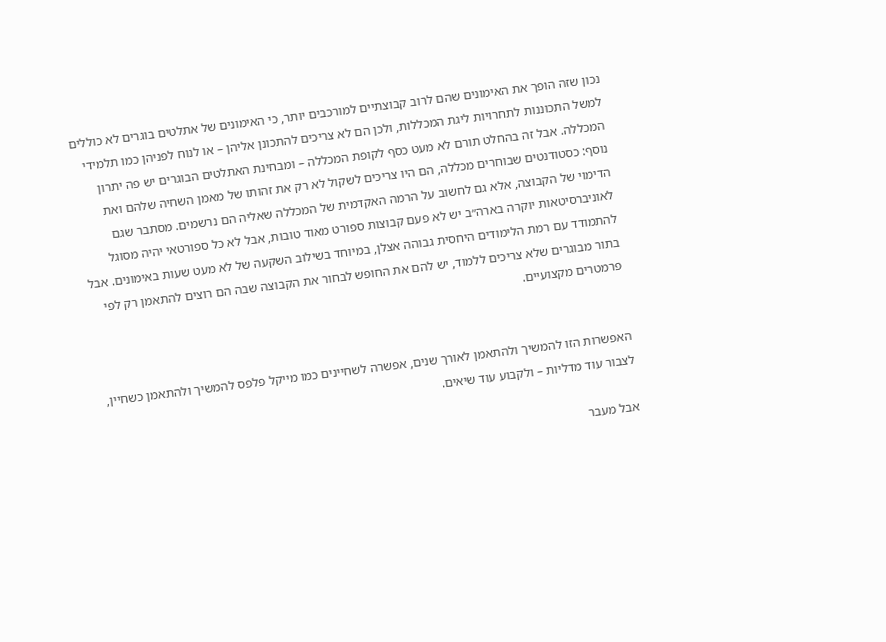נכון שזה הופך את האימונים שהם לרוב קבוצתיים למורכבים יותר, כי האימונים של אתלטים בוגרים לא כוללים למשל התכוננות לתחרויות ליגת המכללות, ולכן הם לא צריכים להתכונן אליהן – או לנוח לפניהן כמו תלמידי המכללה. אבל זה בהחלט תורם לא מעט כסף לקופת המכללה – ומבחינת האתלטים הבוגרים יש פה יתרון נוסף: כסטודנטים שבוחרים מכללה, הם היו צריכים לשקול לא רק את זהותו של מאמן השחיה שלהם ואת הדימוי של הקבוצה, אלא גם לחשוב על הרמה האקדמית של המכללה שאליה הם נרשמים. מסתבר שגם לאוניברסיטאות יוקרה בארה״ב יש לא פעם קבוצות ספורט מאוד טובות, אבל לא כל ספורטאי יהיה מסוגל להתמודד עם רמת הלימודים היחסית גבוהה אצלן, במיוחד בשילוב השקעה של לא מעט שעות באימונים. אבל בתור מבוגרים שלא צריכים ללמוד, יש להם את החופש לבחור את הקבוצה שבה הם רוצים להתאמן רק לפי פרמטרים מקצועיים.


האפשרות הזו להמשיך ולהתאמן לאורך שנים, אפשרה לשחיינים כמו מייקל פלפס להמשיך ולהתאמן כשחיין, לצבור עוד מדליות – ולקבוע עוד שיאים.

אבל מעבר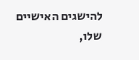להישגים האישיים שלו,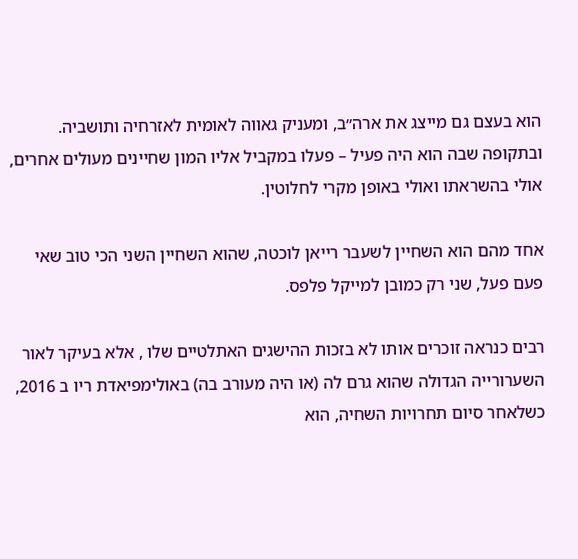הוא בעצם גם מייצג את ארה״ב, ומעניק גאווה לאומית לאזרחיה ותושביה. ובתקופה שבה הוא היה פעיל – פעלו במקביל אליו המון שחיינים מעולים אחרים, אולי בהשראתו ואולי באופן מקרי לחלוטין.

אחד מהם הוא השחיין לשעבר רייאן לוכטה, שהוא השחיין השני הכי טוב שאי פעם פעל, שני רק כמובן למייקל פלפס.

רבים כנראה זוכרים אותו לא בזכות ההישגים האתלטיים שלו , אלא בעיקר לאור השערורייה הגדולה שהוא גרם לה (או היה מעורב בה) באולימפיאדת ריו ב 2016, כשלאחר סיום תחרויות השחיה, הוא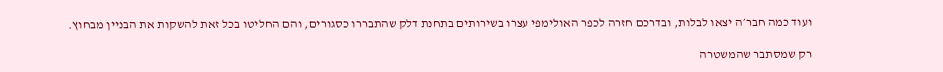ועוד כמה חבר׳ה יצאו לבלות, ובדרכם חזרה לכפר האולימפי עצרו בשירותים בתחנת דלק שהתבררו כסגורים, והם החליטו בכל זאת להשקות את הבניין מבחוץ.

רק שמסתבר שהמשטרה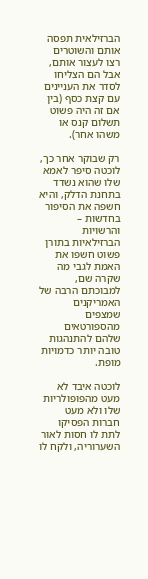הברזילאית תפסה אותם והשוטרים רצו לעצור אותם, אבל הם הצליחו לסדר את העניינים עם קצת כסף (בין אם זה היה פשוט תשלום קנס או משהו אחר).

רק שבוקר אחר כך, לוכטה סיפר לאמא שלו שהוא נשדד בתחנת הדלק, והיא חשפה את הסיפור בחדשות – והרשויות הברזילאיות בתורן פשוט חשפו את האמת לגבי מה שקרה שם, למבוכתם הרבה של האמריקנים שמצפים מהספורטאים שלהם להתנהגות טובה יותר כדמויות מופת.

לוכטה איבד לא מעט מהפופולריות שלו ולא מעט חברות הפסיקו לתת לו חסות לאור השערוריה, ולקח לו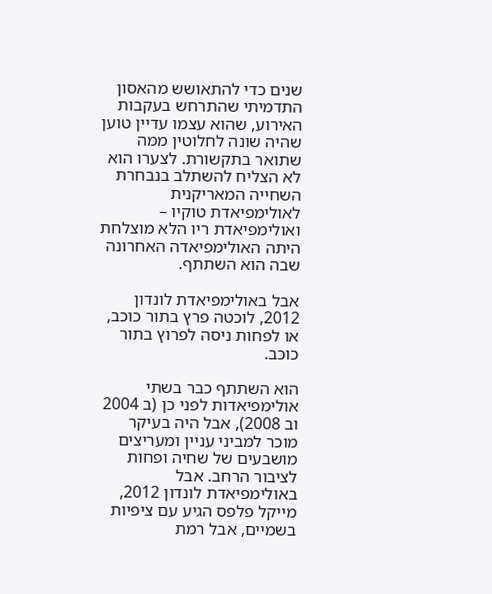שנים כדי להתאושש מהאסון התדמיתי שהתרחש בעקבות האירוע, שהוא עצמו עדיין טוען שהיה שונה לחלוטין ממה שתואר בתקשורת. לצערו הוא לא הצליח להשתלב בנבחרת השחייה המאריקנית לאולימפיאדת טוקיו – ואולימפיאדת ריו הלא מוצלחת היתה האולימפיאדה האחרונה שבה הוא השתתף.

אבל באולימפיאדת לונדון 2012, לוכטה פרץ בתור כוכב, או לפחות ניסה לפרוץ בתור כוכב.

הוא השתתף כבר בשתי אולימפיאדות לפני כן (ב 2004 וב 2008), אבל היה בעיקר מוכר למביני עניין ומעריצים מושבעים של שחיה ופחות לציבור הרחב. אבל באולימפיאדת לונדון 2012, מייקל פלפס הגיע עם ציפיות בשמיים, אבל רמת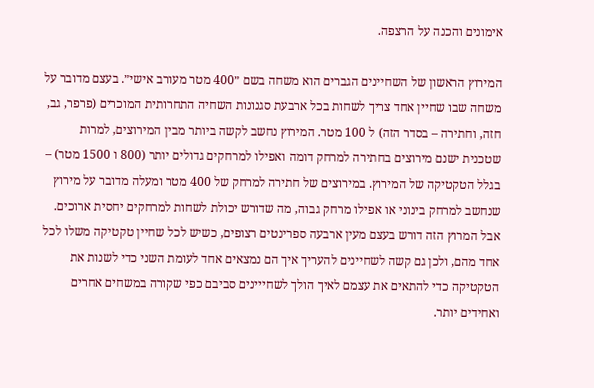אימונים והכנה על הרצפה.

המירוץ הראשון של השחיינים הגברים הוא משחה בשם ״400 מטר מעורב אישי״. בעצם מדובר על משחה שבו שחיין אחד צריך לשחות בכל ארבעת סגנונות השחיה התחרותית המוכרים (פרפר, גב, חזה, וחתירה – בסדר הזה) ל 100 מטר. המירוץ נחשב לקשה ביותר מבין המירוצים, למרות שטכנית ישנם מירוצים בחתירה למרחק דומה ואפילו למרחקים גדולים יותר (800 ו 1500 מטר) – בגלל הטקטיקה של המירוץ. במירוצים של חתירה למרחק של 400 מטר ומעלה מדובר על מירוץ שנחשב למרחק בינוני או אפילו מרחק גבוה, מה שדורש יכולת לשחות למרחקים יחסית ארוכים. אבל המרוץ הזה דורש בעצם מעין ארבעה ספרינטים רצופים, כשיש לכל שחיין טקטיקה משלו לכל אחד מהם, ולכן גם קשה לשחיינים להעריך איך הם נמצאים אחד לעומת השני כדי לשנות את הטקטיקה כדי להתאים את עצמם לאיך הולך לשחייינים סביבם כפי שקורה במשחים אחרים ואחידים יותר.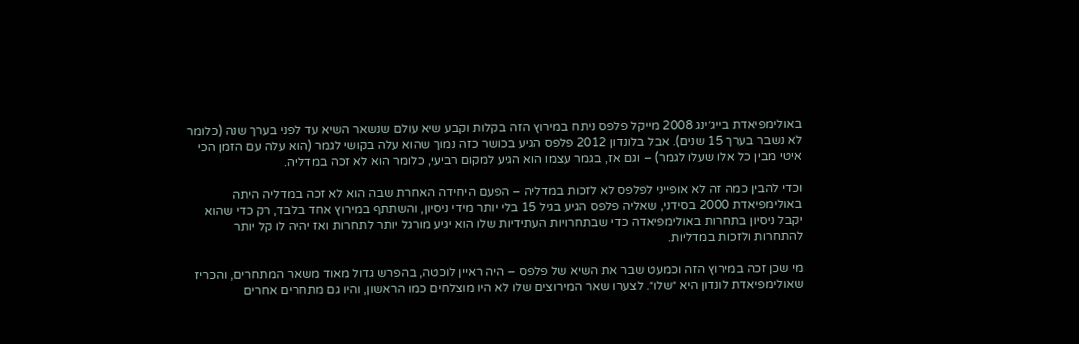באולימפיאדת בייג׳ינג 2008 מייקל פלפס ניתח במירוץ הזה בקלות וקבע שיא עולם שנשאר השיא עד לפני בערך שנה (כלומר לא נשבר בערך 15 שנים). אבל בלונדון 2012 פלפס הגיע בכושר כזה נמוך שהוא עלה בקושי לגמר (הוא עלה עם הזמן הכי איטי מבין כל אלו שעלו לגמר) – וגם אז, בגמר עצמו הוא הגיע למקום רביעי, כלומר הוא לא זכה במדליה.

וכדי להבין כמה זה לא אופייני לפלפס לא לזכות במדליה – הפעם היחידה האחרת שבה הוא לא זכה במדליה היתה באולימפיאדת 2000 בסידני, שאליה פלפס הגיע בגיל 15 בלי יותר מידי ניסיון, והשתתף במירוץ אחד בלבד, רק כדי שהוא יקבל ניסיון בתחרות באולימפיאדה כדי שבתחרויות העתידיות שלו הוא יגיע מורגל יותר לתחרות ואז יהיה לו קל יותר להתחרות ולזכות במדליות.

מי שכן זכה במירוץ הזה וכמעט שבר את השיא של פלפס – היה ראיין לוכטה, בהפרש גדול מאוד משאר המתחרים, והכריז שאולימפיאדת לונדון היא ״שלו״. לצערו שאר המירוצים שלו לא היו מוצלחים כמו הראשון, והיו גם מתחרים אחרים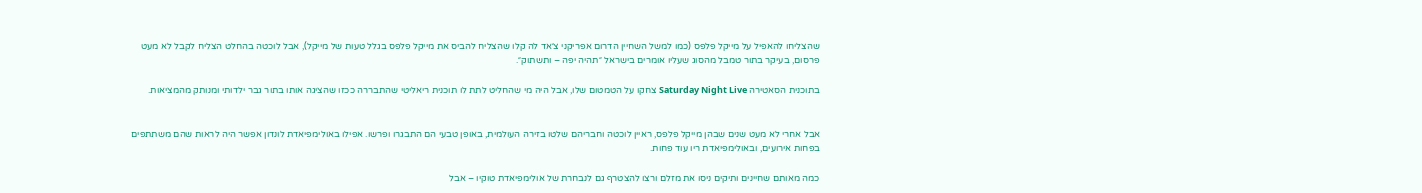שהצליחו להאפיל על מייקל פלפס (כמו למשל השחיין הדרום אפריקני צ׳אד לה קלו שהצליח להביס את מייקל פלפס בגלל טעות של מייקל), אבל לוכטה בהחלט הצליח לקבל לא מעט פרסום, בעיקר בתור טמבל מהסוג שעליו אומרים בישראל ״תהיה יפה – ותשתוק״.

בתוכנית הסאטירה Saturday Night Live צחקו על הטמטום שלו, אבל היה מי שהחליט לתת לו תוכנית ריאליטי שהתבררה ככזו שהציגה אותו בתור גבר ילדותי ומנותק מהמציאות.


אבל אחרי לא מעט שנים שבהן מייקל פלפס, ראיין לוכטה וחבריהם שלטו בזירה העולמית, באופן טבעי הם התבגרו ופרשו. אפילו באולימפיאדת לונדון אפשר היה לראות שהם משתתפים בפחות אירועים, ובאולימפיאדת ריו עוד פחות.

כמה מאותם שחיינים ותיקים ניסו את מזלם ורצו להצטרף גם לנבחרת של אולימפיאדת טוקיו – אבל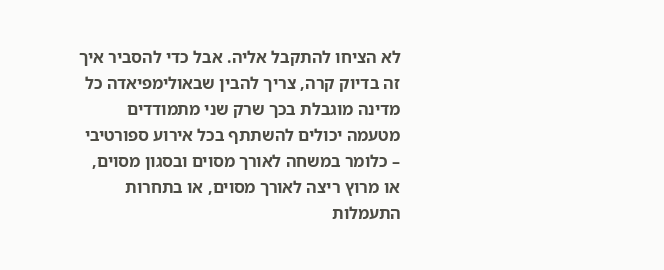לא הציחו להתקבל אליה. אבל כדי להסביר איך זה בדיוק קרה, צריך להבין שבאולימפיאדה כל מדינה מוגבלת בכך שרק שני מתמודדים מטעמה יכולים להשתתף בכל אירוע ספורטיבי – כלומר במשחה לאורך מסוים ובסגון מסוים, או מרוץ ריצה לאורך מסוים, או בתחרות התעמלות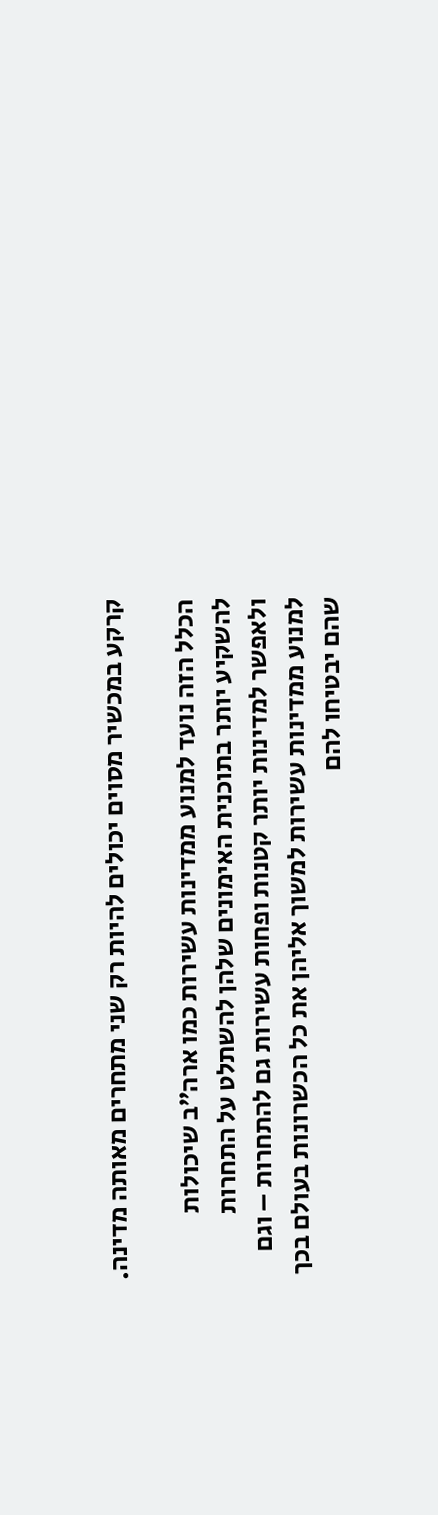קרקע במכשיר מסוים יכולים להיות רק שני מתחרים מאותה מדינה.

הכלל הזה נועד למנוע ממדינות עשירות כמו ארה״ב שיכולות להשקיע יותר בתוכנית האימונים שלהן להשתלט על התחרות ולאפשר למדינות יותר קטנות ופחות עשירות גם להתחרות – וגם למנוע ממדינות עשירות למשוך אליהן את כל הכשרונות בעולם בכך שהם יבטיחו להם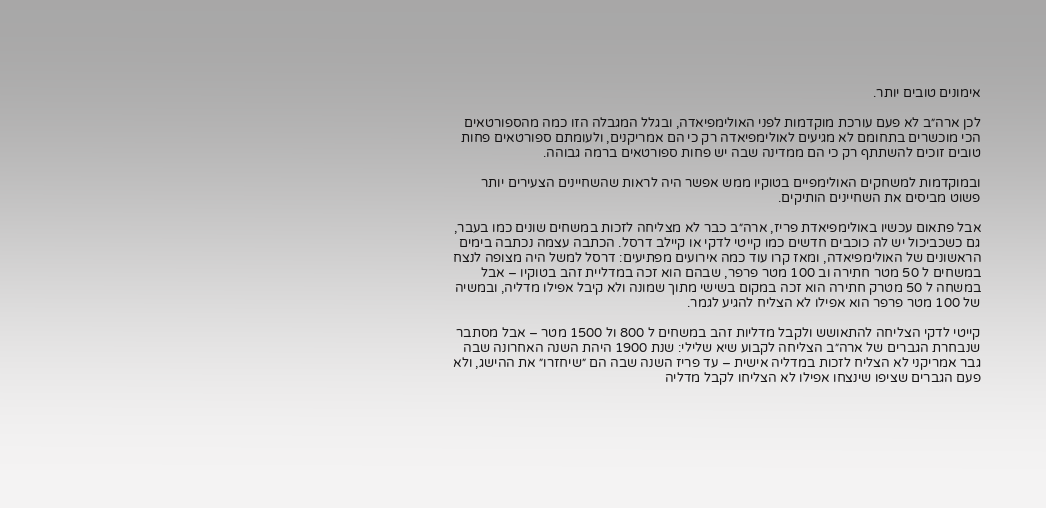אימונים טובים יותר.

לכן ארה״ב לא פעם עורכת מוקדמות לפני האולימפיאדה, ובגלל המגבלה הזו כמה מהספורטאים הכי מוכשרים בתחומם לא מגיעים לאולימפיאדה רק כי הם אמריקנים, ולעומתם ספורטאים פחות טובים זוכים להשתתף רק כי הם ממדינה שבה יש פחות ספורטאים ברמה גבוהה.

ובמוקדמות למשחקים האולימפיים בטוקיו ממש אפשר היה לראות שהשחיינים הצעירים יותר פשוט מביסים את השחיינים הותיקים.

אבל פתאום עכשיו באולימפיאדת פריז, ארה״ב כבר לא מצליחה לזכות במשחים שונים כמו בעבר, גם כשכביכול יש לה כוכבים חדשים כמו קייטי לדקי או קיילב דרסל. הכתבה עצמה נכתבה בימים הראשונים של האולימפיאדה, ומאז קרו עוד כמה אירועים מפתיעים: דרסל למשל היה מצופה לנצח במשחים ל 50 מטר חתירה וב 100 מטר פרפר, שבהם הוא זכה במדליית זהב בטוקיו – אבל במשחה ל 50 מטרק חתירה הוא זכה במקום בשישי מתוך שמונה ולא קיבל אפילו מדליה, ובמשיה של 100 מטר פרפר הוא אפילו לא הצליח להגיע לגמר.

קייטי לדקי הצליחה להתאושש ולקבל מדליות זהב במשחים ל 800 ול 1500 מטר – אבל מסתבר שנבחרת הגברים של ארה״ב הצליחה לקבוע שיא שלילי: שנת 1900 היהת השנה האחרונה שבה גבר אמריקני לא הצליח לזכות במדליה אישית – עד פריז השנה שבה הם ״שיחזרו״ את ההישג, ולא פעם הגברים שציפו שינצחו אפילו לא הצליחו לקבל מדליה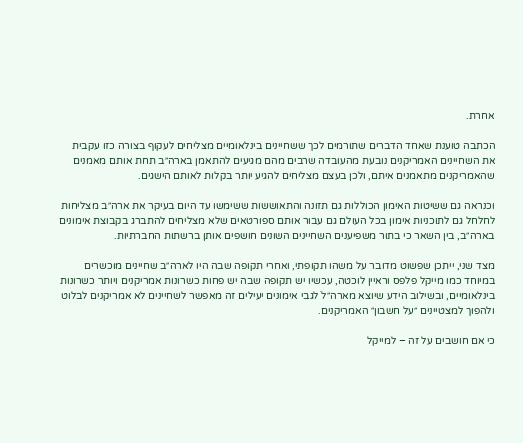אחרת.

הכתבה טוענת שאחד הדברים שתורמים לכך ששחיינים בינלאומיים מצליחים לעקוף בצורה כזו עקבית את השחיינים האמריקנים נובעת מהעובדה שרבים מהם מגיעים להתאמן בארה״ב תחת אותם מאמנים שהאמריקנים מתאמנים איתם, ולכן בעצם מצליחים להגיע יותר בקלות לאותם הישגים.

וכנראה גם ששיטות האימון הכוללות גם תזונה והתאוששות ששימשו עד היום בעיקר את ארה״ב מצליחות לחלחל גם לתוכניות אימון בכל העולם גם עבור אותם ספורטאים שלא מצליחים להתברג בקבוצת אימונים בארה״ב, בין השאר כי בתור משפיענים השחיינים השונים חושפים אותן ברשתות החברתיות.

מצד שני, ייתכן שפשוט מדובר על משהו תקופתי, ואחרי תקופה שבה היו לארה״ב שחיינים מוכשרים במיוחד כמו מייקל פלפס וראיין לוכטה, עכשיו יש תקופה שבה יש פחות כשרונות אמריקנים ויותר כשרונות בינלאומיים, ובשילוב הידע שיוצא מארה״לֹ לגבי אימונים יעילים זה מאפשר לשחיינים לא אמריקנים לבלוט ולהפוך למצטיינים ״על חשבון״ האמריקנים.

כי אם חושבים על זה – למייקל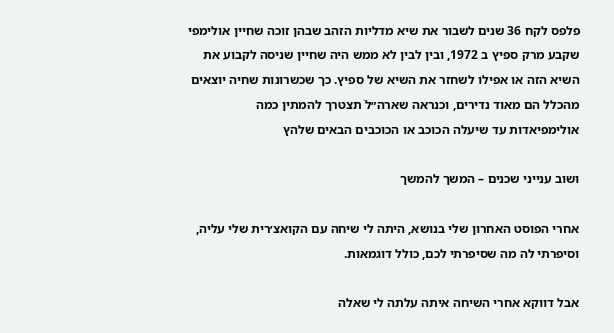פלפס לקח 36 שנים לשבור את שיא מדליות הזהב שבהן זוכה שחיין אולימפי שקבע מרק ספיץ ב 1972, ובין לבין לא ממש היה שחיין שניסה לקבוע את השיא הזה או אפילו לשחזר את השיא של ספיץ. כך שכשרונות שחיה יוצאים מהכלל הם מאוד נדירים, וכנראה שארה״לֹ תצטרך להמתין כמה אולימפיאדות עד שיעלה הכוכב או הכוכבים הבאים שלהץ

ושוב ענייני שכנים – המשך להמשך

אחרי הפוסט האחרון שלי בנושא, היתה לי שיחה עם הקואצ׳רית שלי עליה, וסיפרתי לה מה שסיפרתי לכם, כולל דוגמאות.

אבל דווקא אחרי השיחה איתה עלתה לי שאלה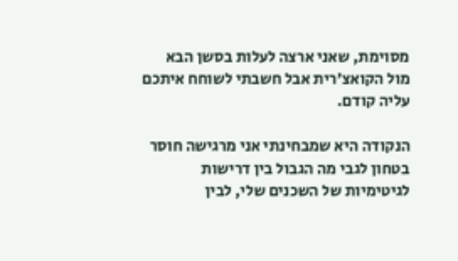מסוימת, שאני ארצה לעלות בסשן הבא מול הקואצ׳רית אבל חשבתי לשוחח איתכם עליה קודם.

הנקודה היא שמבחינתי אני מרגישה חוסר בטחון לגבי מה הגבול בין דרישות לגיטימיות של השכנים שלי, לבין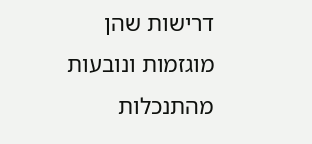דרישות שהן מוגזמות ונובעות מהתנכלות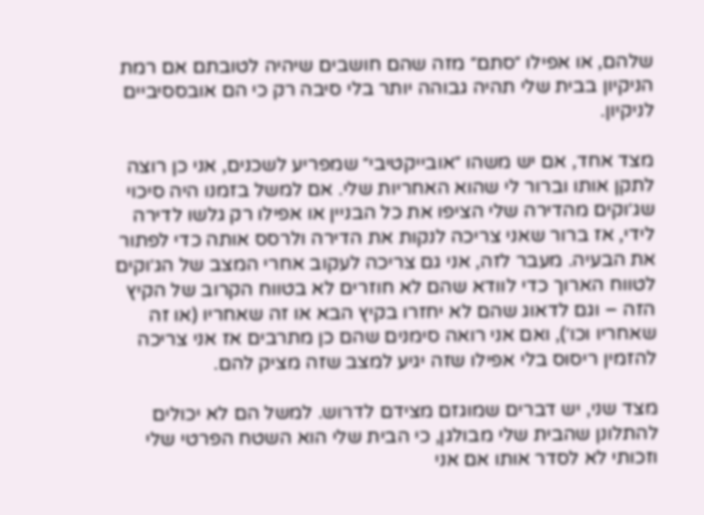שלהם, או אפילו ״סתם״ מזה שהם חושבים שיהיה לטובתם אם רמת הניקיון בבית שלי תהיה גבוהה יותר בלי סיבה רק כי הם אובססיביים לניקיון.

מצד אחד, אם יש משהו ״אובייקטיבי״ שמפריע לשכנים, אני כן רוצה לתקן אותו וברור לי שהוא האחריות שלי. אם למשל בזמנו היה סיכוי שג׳וקים מהדירה שלי הציפו את כל הבניין או אפילו רק גלשו לדירה לידי, אז ברור שאני צריכה לנקות את הדירה ולרסס אותה כדי לפתור את הבעיה. מעבר לזה, אני גם צריכה לעקוב אחרי המצב של הג׳וקים לטווח הארוך כדי לוודא שהם לא חוזרים לא בטווח הקרוב של הקיץ הזה – וגם לדאוג שהם לא יחזרו בקיץ הבא או זה שאחריו (או זה שאחריו וכו׳), ואם אני רואה סימנים שהם כן מתרבים אז אני צריכה להזמין ריסוס בלי אפילו שזה יגיע למצב שזה מציק להם.

מצד שני, יש דברים שמוגזם מצידם לדרוש. למשל הם לא יכולים להתלונן שהבית שלי מבולגן, כי הבית שלי הוא השטח הפרטי שלי וזכותי לא לסדר אותו אם אני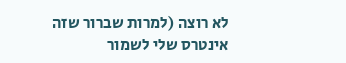לא רוצה (למרות שברור שזה אינטרס שלי לשמור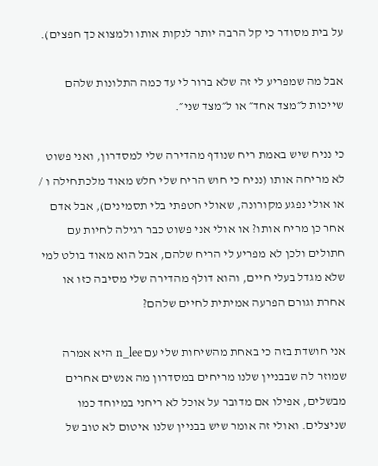על בית מסודר כי קל הרבה יותר לנקות אותו ולמצוא כך חפצים).

אבל מה שמפריע לי זה שלא ברור לי עד כמה התלונות שלהם שייכות ל״מצד אחד״ או ל״מצד שני״.

כי נניח שיש באמת ריח שנודף מהדירה שלי למסדרון, ואני פשוט לא מריחה אותו (נניח כי חוש הריח שלי חלש מאוד מלכתחילה ו / או אולי נפגע מקורונה, שאולי חטפתי בלי תסמינים), אבל אדם אחר כן מריח אותו? או אולי אני פשוט כבר רגילה לחיות עם חתולים ולכן לא מפריע לי הריח שלהם, אבל הוא מאוד בולט למי שלא מגדל בעלי חיים, והוא דולף מהדירה שלי מסיבה כזו או אחרת וגורם הפרעה אמיתית לחיים שלהם?

אני חושדת בזה כי באחת מהשיחות שלי עם n_lee היא אמרה שמוזר לה שבבניין שלנו מריחים במסדרון מה אנשים אחרים מבשלים, אפילו אם מדובר על אוכל לא ריחני במיוחד כמו שניצלים. ואולי זה אומר שיש בבניין שלנו איטום לא טוב של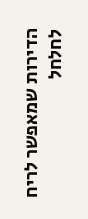הדירות שמאפשר לריח לחלחל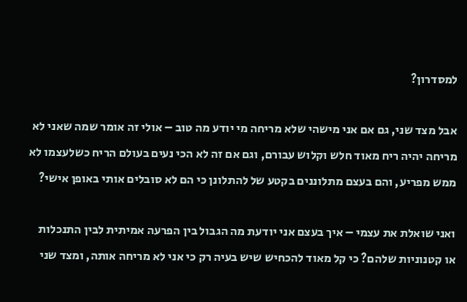למסדרון?

אבל מצד שני, גם אם אני מישהי שלא מריחה מי יודע מה טוב – אולי זה אומר שמה שאני לא מריחה יהיה ריח מאוד חלש וקלוש עבורם, וגם אם זה לא הכי נעים בעולם הריח כשלעצמו לא ממש מפריע, והם בעצם מתלוננים בקטע של להתלונן כי הם לא סובלים אותי באופן אישי?

ואני שואלת את עצמי – איך בעצם אני יודעת מה הגבול בין הפרעה אמיתית לבין התנכלות או קטנוניות שלהם? כי קל מאוד להכחיש שיש בעיה רק כי אני לא מריחה אותה, ומצד שני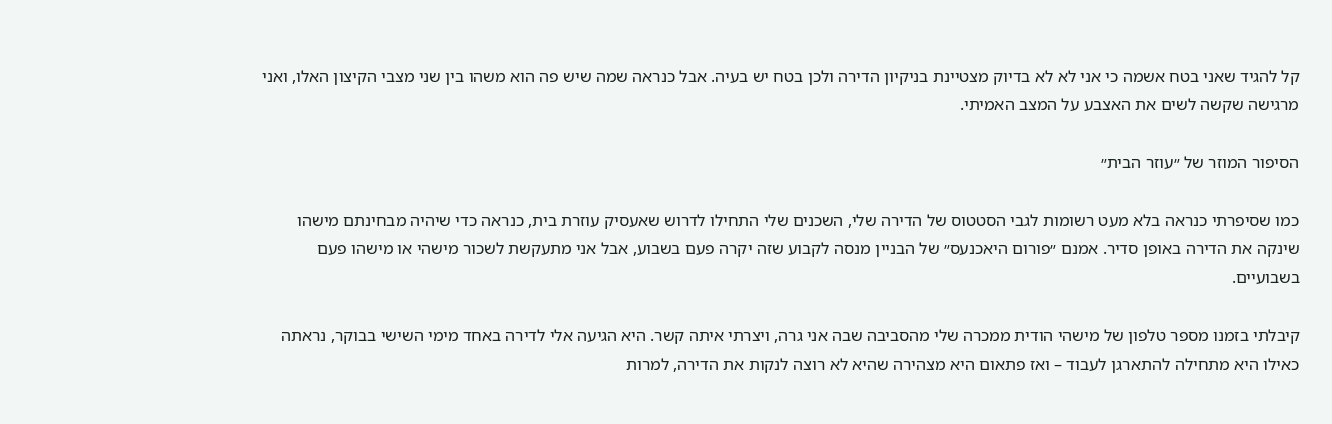קל להגיד שאני בטח אשמה כי אני לא לא בדיוק מצטיינת בניקיון הדירה ולכן בטח יש בעיה. אבל כנראה שמה שיש פה הוא משהו בין שני מצבי הקיצון האלו, ואני מרגישה שקשה לשים את האצבע על המצב האמיתי.

הסיפור המוזר של ״עוזר הבית״

כמו שסיפרתי כנראה בלא מעט רשומות לגבי הסטטוס של הדירה שלי, השכנים שלי התחילו לדרוש שאעסיק עוזרת בית, כנראה כדי שיהיה מבחינתם מישהו שינקה את הדירה באופן סדיר. אמנם ״פורום היאכנעס״ של הבניין מנסה לקבוע שזה יקרה פעם בשבוע, אבל אני מתעקשת לשכור מישהי או מישהו פעם בשבועיים.

קיבלתי בזמנו מספר טלפון של מישהי הודית ממכרה שלי מהסביבה שבה אני גרה, ויצרתי איתה קשר. היא הגיעה אלי לדירה באחד מימי השישי בבוקר, נראתה כאילו היא מתחילה להתארגן לעבוד – ואז פתאום היא מצהירה שהיא לא רוצה לנקות את הדירה, למרות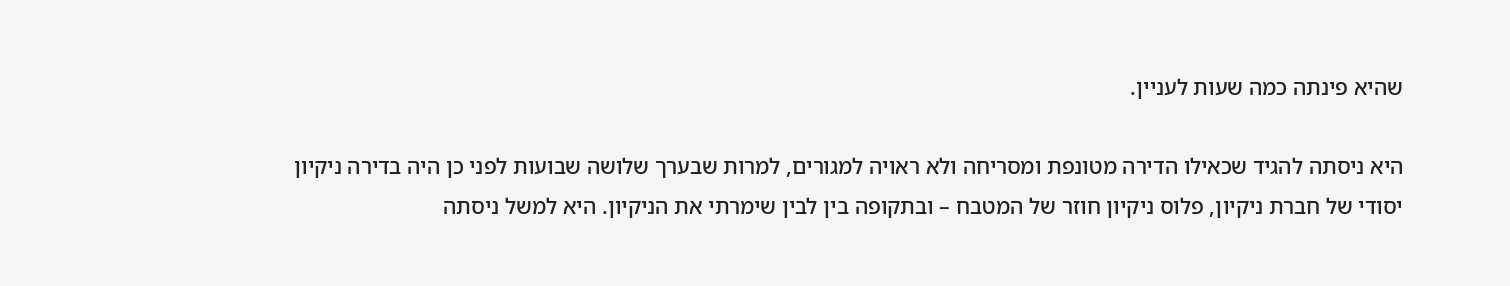שהיא פינתה כמה שעות לעניין.

היא ניסתה להגיד שכאילו הדירה מטונפת ומסריחה ולא ראויה למגורים, למרות שבערך שלושה שבועות לפני כן היה בדירה ניקיון יסודי של חברת ניקיון, פלוס ניקיון חוזר של המטבח – ובתקופה בין לבין שימרתי את הניקיון. היא למשל ניסתה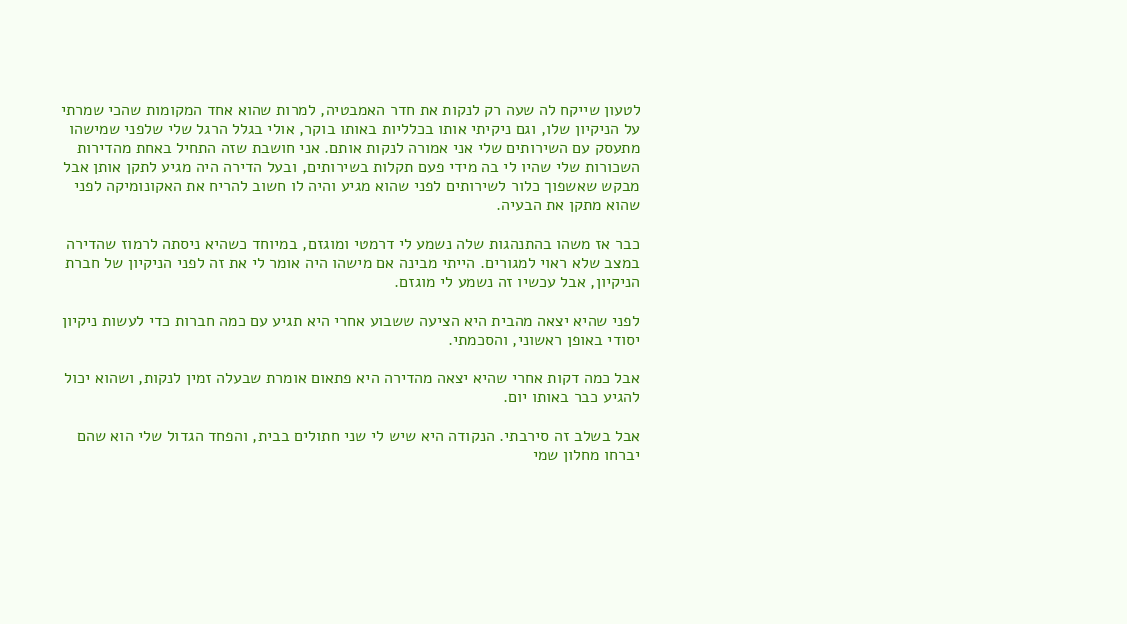לטעון שייקח לה שעה רק לנקות את חדר האמבטיה, למרות שהוא אחד המקומות שהכי שמרתי על הניקיון שלו, וגם ניקיתי אותו בכלליות באותו בוקר, אולי בגלל הרגל שלי שלפני שמישהו מתעסק עם השירותים שלי אני אמורה לנקות אותם. אני חושבת שזה התחיל באחת מהדירות השכורות שלי שהיו לי בה מידי פעם תקלות בשירותים, ובעל הדירה היה מגיע לתקן אותן אבל מבקש שאשפוך כלור לשירותים לפני שהוא מגיע והיה לו חשוב להריח את האקונומיקה לפני שהוא מתקן את הבעיה.

כבר אז משהו בהתנהגות שלה נשמע לי דרמטי ומוגזם, במיוחד כשהיא ניסתה לרמוז שהדירה במצב שלא ראוי למגורים. הייתי מבינה אם מישהו היה אומר לי את זה לפני הניקיון של חברת הניקיון, אבל עכשיו זה נשמע לי מוגזם.

לפני שהיא יצאה מהבית היא הציעה ששבוע אחרי היא תגיע עם כמה חברות כדי לעשות ניקיון יסודי באופן ראשוני, והסכמתי.

אבל כמה דקות אחרי שהיא יצאה מהדירה היא פתאום אומרת שבעלה זמין לנקות, ושהוא יכול להגיע כבר באותו יום.

אבל בשלב זה סירבתי. הנקודה היא שיש לי שני חתולים בבית, והפחד הגדול שלי הוא שהם יברחו מחלון שמי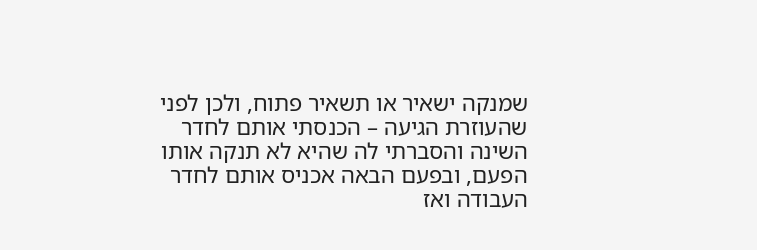שמנקה ישאיר או תשאיר פתוח, ולכן לפני שהעוזרת הגיעה – הכנסתי אותם לחדר השינה והסברתי לה שהיא לא תנקה אותו הפעם, ובפעם הבאה אכניס אותם לחדר העבודה ואז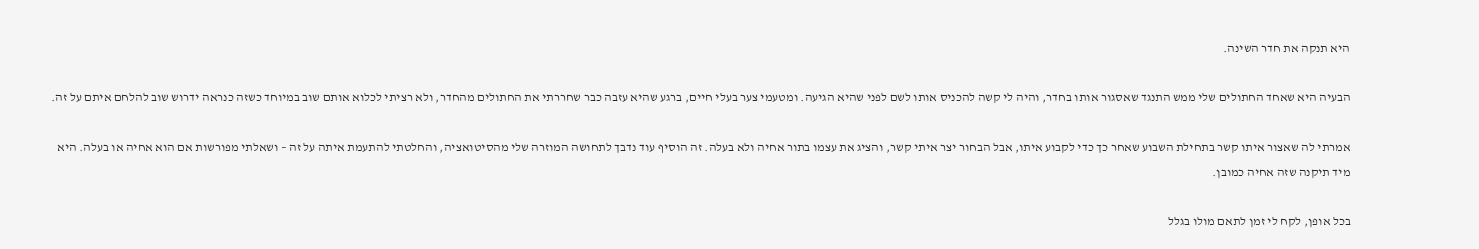היא תנקה את חדר השינה.

הבעיה היא שאחד החתולים שלי ממש התנגד שאסגור אותו בחדר, והיה לי קשה להכניס אותו לשם לפני שהיא הגיעה. ומטעמי צער בעלי חיים, ברגע שהיא עזבה כבר שחררתי את החתולים מהחדר, ולא רציתי לכלוא אותם שוב במיוחד כשזה כנראה ידרוש שוב להלחם איתם על זה.

אמרתי לה שאצור איתו קשר בתחילת השבוע שאחר כך כדי לקבוע איתו, אבל הבחור יצר איתי קשר, והציג את עצמו בתור אחיה ולא בעלה. זה הוסיף עוד נדבך לתחושה המוזרה שלי מהסיטואציה, והחלטתי להתעמת איתה על זה – ושאלתי מפורשות אם הוא אחיה או בעלה. היא מיד תיקנה שזה אחיה כמובן.

בכל אופן, לקח לי זמן לתאם מולו בגלל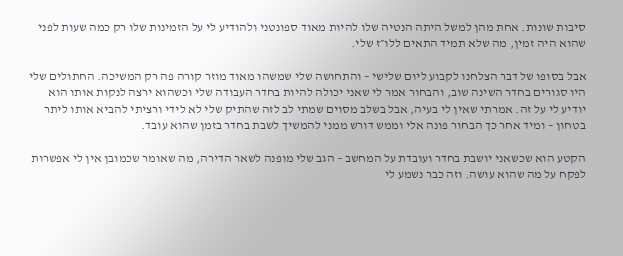סיבות שונות. אחת מהן למשל היתה הנטיה שלו להיות מאוד ספונטני ולהודיע לי על הזמינות שלו רק כמה שעות לפני שהוא היה זמין, מה שלא תמיד התאים ללו״ז שלי.

אבל בסופו של דבר הצלחנו לקבוע ליום שלישי – והתחושה שלי שמשהו מאוד מוזר קורה פה רק המשיכה. החתולים שלי היו סגורים בחדר השינה שוב, והבחור אמר לי שאני יכולה להיות בחדר העבודה שלי וכשהוא ירצה לנקות אותו הוא יודיע לי על זה. אמרתי שאין לי בעיה, אבל בשלב מסוים שמתי לב לזה שהתיק שלי לא לידי ורציתי להביא אותו ליתר בטחון – ומיד אחר כך הבחור פונה אלי וממש דורש ממני להמשיך לשבת בחדר בזמן שהוא עובד.

הקטע הוא שכשאני יושבת בחדר ועובדת על המחשב – הגב שלי מופנה לשאר הדירה, מה שאומר שכמובן אין לי אפשרות לפקח על מה שהוא עושה. וזה כבר נשמע לי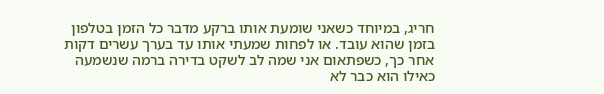חריג, במיוחד כשאני שומעת אותו ברקע מדבר כל הזמן בטלפון בזמן שהוא עובד. או לפחות שמעתי אותו עד בערך עשרים דקות אחר כך, כשפתאום אני שמה לב לשקט בדירה ברמה שנשמעה כאילו הוא כבר לא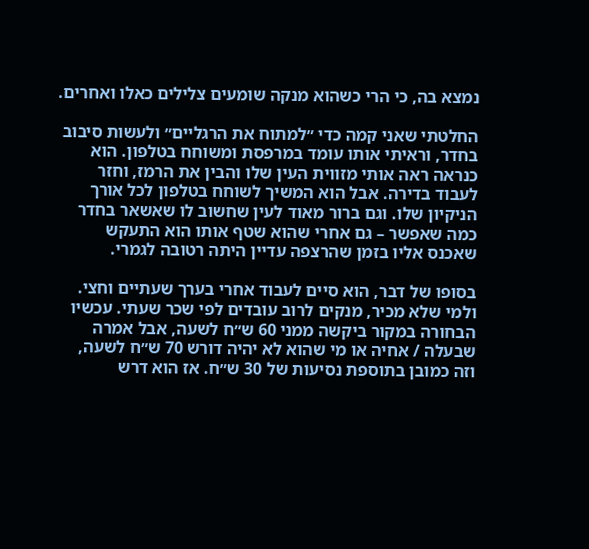נמצא בה, כי הרי כשהוא מנקה שומעים צלילים כאלו ואחרים.

החלטתי שאני קמה כדי ״למתוח את הרגליים״ ולעשות סיבוב בחדר, וראיתי אותו עומד במרפסת ומשוחח בטלפון. הוא כנראה ראה אותי מזווית העין שלו והבין את הרמז, וחזר לעבוד בדירה. אבל הוא המשיך לשוחח בטלפון לכל אורך הניקיון שלו. וגם ברור מאוד לעין שחשוב לו שאשאר בחדר כמה שאפשר – גם אחרי שהוא שטף אותו הוא התעקש שאכנס אליו בזמן שהרצפה עדיין היתה רטובה לגמרי.

בסופו של דבר, הוא סיים לעבוד אחרי בערך שעתיים וחצי. ולמי שלא מכיר, מנקים לרוב עובדים לפי שכר שעתי. עכשיו הבחורה במקור ביקשה ממני 60 ש״ח לשעה, אבל אמרה שבעלה / אחיה או מי שהוא לא יהיה דורש 70 ש״ח לשעה, וזה כמובן בתוספת נסיעות של 30 ש״ח. אז הוא דרש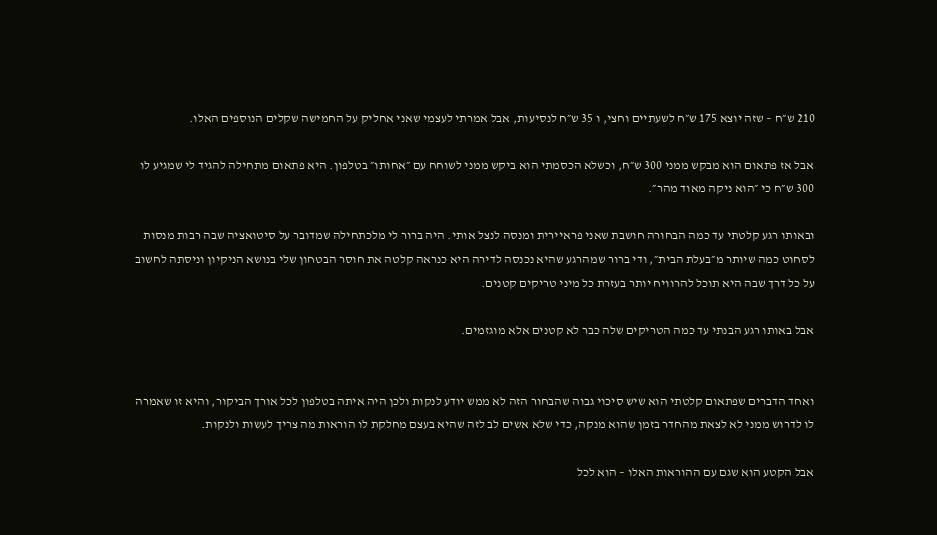210 ש״ח – שזה יוצא 175 ש״ח לשעתיים וחצי, ו 35 ש״ח לנסיעות, אבל אמרתי לעצמי שאני אחליק על החמישה שקלים הנוספים האלו.

אבל אז פתאום הוא מבקש ממני 300 ש״ח, וכשלא הכסמתי הוא ביקש ממני לשוחח עם ״אחותו״ בטלפון. היא פתאום מתחילה להגיד לי שמגיע לו 300 ש״ח כי ״הוא ניקה מאוד מהר״.

ובאותו רגע קלטתי עד כמה הבחורה חושבת שאני פראיירית ומנסה לנצל אותי. היה ברור לי מלכתחילה שמדובר על סיטואציה שבה רבות מנסות לסחוט כמה שיותר מ״בעלת הבית״, ודי ברור שמהרגע שהיא נכנסה לדירה היא כנראה קלטה את חוסר הבטחון שלי בנושא הניקיון וניסתה לחשוב על כל דרך שבה היא תוכל להרוויח יותר בעזרת כל מיני טריקים קטנים.

אבל באותו רגע הבנתי עד כמה הטריקים שלה כבר לא קטנים אלא מוגזמים.


ואחד הדברים שפתאום קלטתי הוא שיש סיכוי גבוה שהבחור הזה לא ממש יודע לנקות ולכן היה איתה בטלפון לכל אורך הביקור, והיא זו שאמרה לו לדרוש ממני לא לצאת מהחדר בזמן שהוא מנקה, כדי שלא אשים לב לזה שהיא בעצם מחלקת לו הוראות מה צריך לעשות ולנקות.

אבל הקטע הוא שגם עם ההוראות האלו – הוא לכל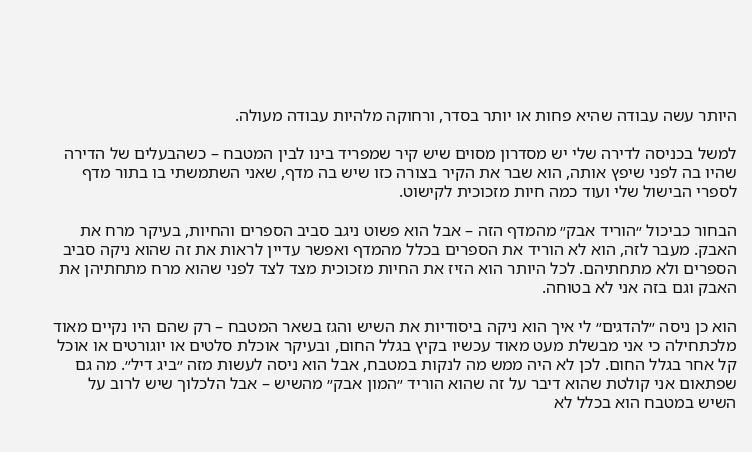היותר עשה עבודה שהיא פחות או יותר בסדר, ורחוקה מלהיות עבודה מעולה.

למשל בכניסה לדירה שלי יש מסדרון מסוים שיש קיר שמפריד בינו לבין המטבח – כשהבעלים של הדירה שהיו בה לפני שיפץ אותה, הוא שבר את הקיר בצורה כזו שיש בה מדף, שאני השתמשתי בו בתור מדף לספרי הבישול שלי ועוד כמה חיות מזכוכית לקישוט.

הבחור כביכול ״הוריד אבק״ מהמדף הזה – אבל הוא פשוט ניגב סביב הספרים והחיות, בעיקר מרח את האבק. מעבר לזה, הוא לא הוריד את הספרים בכלל מהמדף ואפשר עדיין לראות את זה שהוא ניקה סביב הספרים ולא מתחתיהם. לכל היותר הוא הזיז את החיות מזכוכית מצד לצד לפני שהוא מרח מתחתיהן את האבק וגם בזה אני לא בטוחה.

הוא כן ניסה ״להדגים״ לי איך הוא ניקה ביסודיות את השיש והגז בשאר המטבח – רק שהם היו נקיים מאוד מלכתחילה כי אני מבשלת מעט מאוד עכשיו בקיץ בגלל החום, ובעיקר אוכלת סלטים או יוגורטים או אוכל קל אחר בגלל החום. לכן לא היה ממש מה לנקות במטבח, אבל הוא ניסה לעשות מזה ״ביג דיל״. מה גם שפתאום אני קולטת שהוא דיבר על זה שהוא הוריד ״המון אבק״ מהשיש – אבל הלכלוך שיש לרוב על השיש במטבח הוא בכלל לא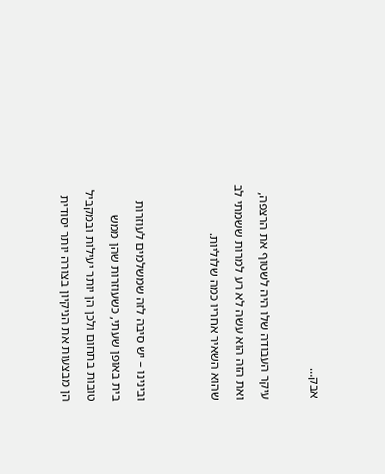אבק…

עיקר העבודה שלו היה לשטוף את הרצפה, ואת הזה הוא עשה לא רע למרות ששמתי לב שהוא השאיר אחריו כמה שלוליות.


ובינינו – יש סיבה לזה שמשלמים לעוזרות בית באופן שעתי, כשעוזרות שהן ממש טובות בתחום ולכן הן יותר יעילות ובמקביל הן מבצעות את הניקיון בצורה יותר יסודית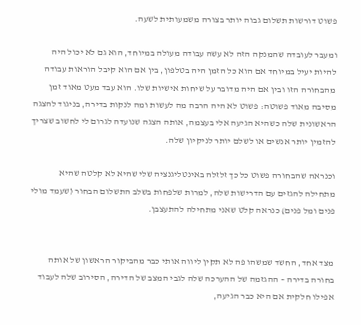פשוט דורשות תשלום גבוה יותר בצורה משמעותית לשעה.

ומעבר לעובדה שהמנקה הזה לא עשה עבודה מעולה במיוחד, הוא גם לא יכול היה להיות יעיל במיוחד אם הוא כל הזמן היה בטלפון, בין אם הוא קיבל הוראות עבודה מהבחורה הזו ובין אם היה מדובר על שיחות אישיות שלו. הוא עבד מעט מאוד זמן מסיבה מאוד פשוטה: פשוט לא היה הרבה מה לעשות ומה לנקות בדירה, בניגוד להצגה הראשונית שלה כשהיא הגיעה אלי בעצמה, אותה הצגה שנועדה לגרום לי לחשוב שצריך להזמין יותר אנשים או לשלם יותר לניקיון שלה.

וכנראה שהבחורה פשוט כל כך זלזלה באינטליגנציה שלי שהיא לא קלטה שהיא מתחילה להגזים עם הדרישות שלה, למרות שלפחות בשלב התשלום הבחור (שעמד מולי פנים ומל פנים) כנראה קלט שאני מתחילה להתעצבן.


מצד אחד, החשד שמשהו פה לא תקין ליווה אותי כבר מהביקור הראשון של אותה בחורה בדירה – ההגזמה של ההערכה שלה לגבי המצב של הדירה, הסירוב שלה לעבוד אפילו חלקית אם היא כבר הגיעה,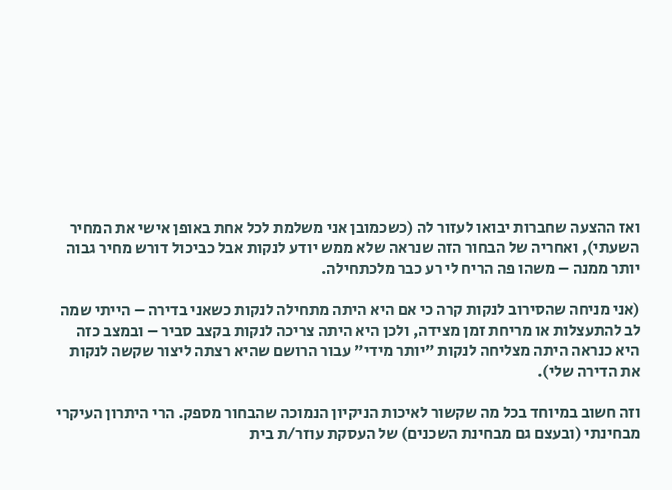ואז ההצעה שחברות יבואו לעזור לה (כשכמובן אני משלמת לכל אחת באופן אישי את המחיר השעתי), ואחריה של הבחור הזה שנראה שלא ממש יודע לנקות אבל כביכול דורש מחיר גבוה יותר ממנה – משהו פה הריח לי רע כבר מלכתחילה.

(אני מניחה שהסירוב לנקות קרה כי אם היא היתה מתחילה לנקות כשאני בדירה – הייתי שמה לב להתעצלות או מריחת זמן מצידה, ולכן היא היתה צריכה לנקות בקצב סביר – ובמצב כזה היא כנראה היתה מצליחה לנקות ״יותר מידי״ עבור הרושם שהיא רצתה ליצור שקשה לנקות את הדירה שלי).

וזה חשוב במיוחד בכל מה שקשור לאיכות הניקיון הנמוכה שהבחור מספק. הרי היתרון העיקרי מבחינתי (ובעצם גם מבחינת השכנים) של העסקת עוזר/ת בית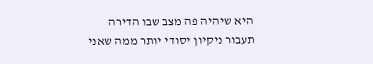היא שיהיה פה מצב שבו הדירה תעבור ניקיון יסודי יותר ממה שאני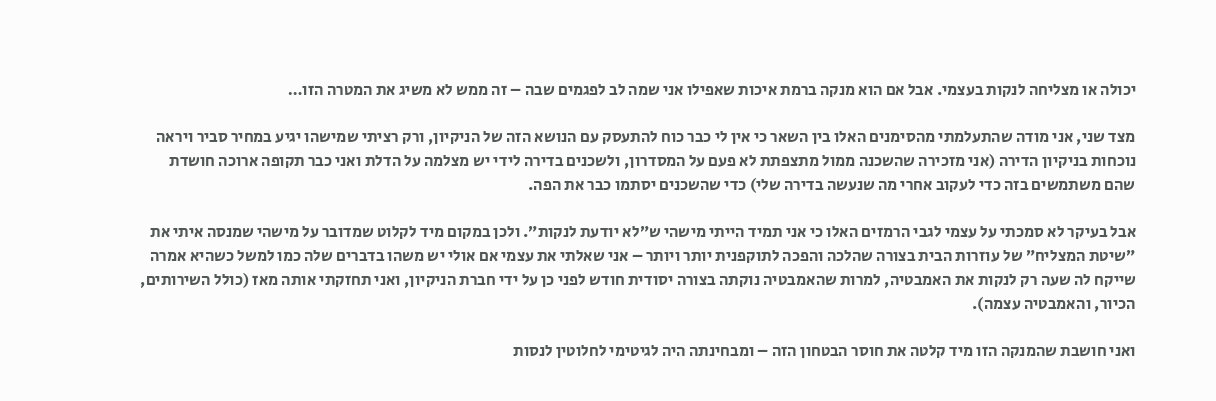יכולה או מצליחה לנקות בעצמי. אבל אם הוא מנקה ברמת איכות שאפילו אני שמה לב לפגמים שבה – זה ממש לא משיג את המטרה הזו…

מצד שני, אני מודה שהתעלמתי מהסימנים האלו בין השאר כי אין לי כבר כוח להתעסק עם הנושא הזה של הניקיון, ורק רציתי שמישהו יגיע במחיר סביר ויראה נוכחות בניקיון הדירה (אני מזכירה שהשכנה ממול מתצפתת לא פעם על המסדרון, ולשכנים בדירה לידי יש מצלמה על הדלת ואני כבר תקופה ארוכה חושדת שהם משתמשים בזה כדי לעקוב אחרי מה שנעשה בדירה שלי) כדי שהשכנים יסתמו כבר את הפה.

אבל בעיקר לא סמכתי על עצמי לגבי הרמזים האלו כי אני תמיד הייתי מישהי ש״לא יודעת לנקות״. ולכן במקום מיד לקלוט שמדובר על מישהי שמנסה איתי את ״שיטת המצליח״ של עוזרות הבית בצורה שהלכה והפכה לתוקפנית יותר ויותר – אני שאלתי את עצמי אם אולי יש משהו בדברים שלה כמו למשל כשהיא אמרה שייקח לה שעה רק לנקות את האמבטיה, למרות שהאמבטיה נוקתה בצורה יסודית חודש לפני כן על ידי חברת הניקיון, ואני תחזקתי אותה מאז (כולל השירותים, הכיור, והאמבטיה עצמה).

ואני חושבת שהמנקה הזו מיד קלטה את חוסר הבטחון הזה – ומבחינתה היה לגיטימי לחלוטין לנסות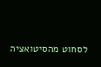לסחוט מהסיטואציה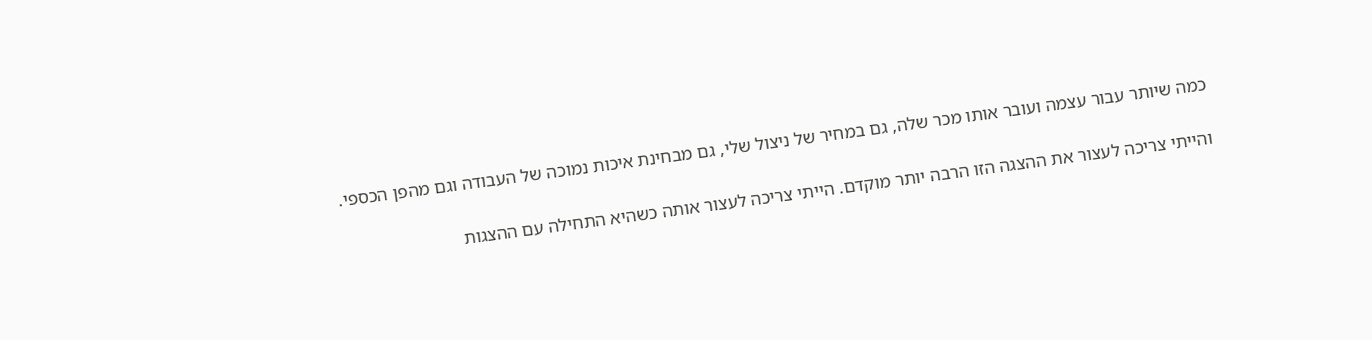כמה שיותר עבור עצמה ועובר אותו מכר שלה, גם במחיר של ניצול שלי, גם מבחינת איכות נמוכה של העבודה וגם מהפן הכספי.

והייתי צריכה לעצור את ההצגה הזו הרבה יותר מוקדם. הייתי צריכה לעצור אותה כשהיא התחילה עם ההצגות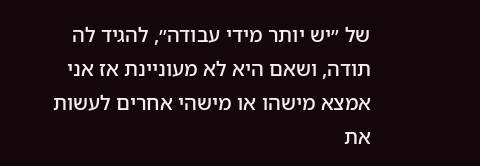של ״יש יותר מידי עבודה״, להגיד לה תודה, ושאם היא לא מעוניינת אז אני אמצא מישהו או מישהי אחרים לעשות את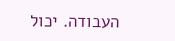העבודה. יכול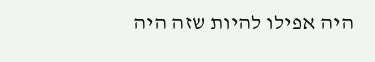היה אפילו להיות שזה היה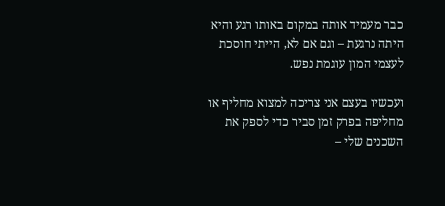כבר מעמיד אותה במקום באותו רגע והיא היתה נרגעת – וגם אם לא, הייתי חוסכת לעצמי המון עוגמת נפש.

ועכשיו בעצם אני צריכה למצוא מחליף או מחליפה בפרק זמן סביר כדי לספק את השכנים שלי –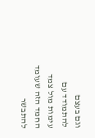וגם בעצם להתמודד עם עימות מול צמד החמד הזה שעומד להתבשר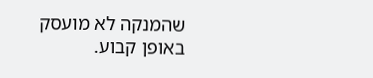שהמנקה לא מועסק באופן קבוע.